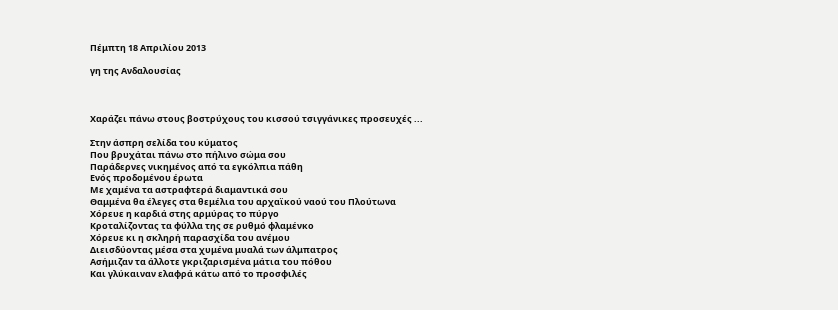Πέμπτη 18 Απριλίου 2013

γη της Ανδαλουσίας



Χαράζει πάνω στους βοστρύχους του κισσού τσιγγάνικες προσευχές ...

Στην άσπρη σελίδα του κύματος
Που βρυχάται πάνω στο πήλινο σώμα σου
Παράδερνες νικημένος από τα εγκόλπια πάθη
Ενός προδομένου έρωτα
Με χαμένα τα αστραφτερά διαμαντικά σου
Θαμμένα θα έλεγες στα θεμέλια του αρχαϊκού ναού του Πλούτωνα
Χόρευε η καρδιά στης αρμύρας το πύργο
Κροταλίζοντας τα φύλλα της σε ρυθμό φλαμένκο
Χόρευε κι η σκληρή παρασχίδα του ανέμου
Διεισδύοντας μέσα στα χυμένα μυαλά των άλμπατρος
Ασήμιζαν τα άλλοτε γκριζαρισμένα μάτια του πόθου
Και γλύκαιναν ελαφρά κάτω από το προσφιλές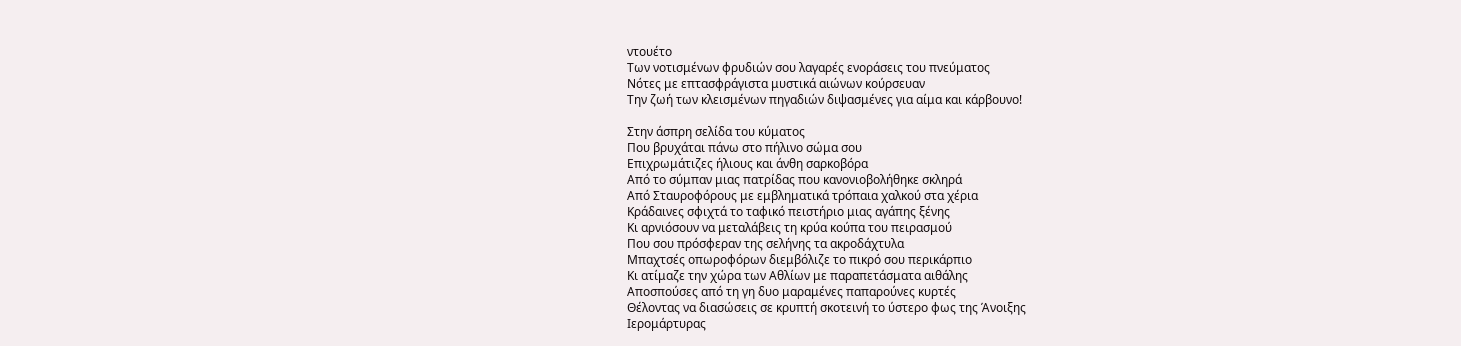ντουέτο
Των νοτισμένων φρυδιών σου λαγαρές ενοράσεις του πνεύματος
Νότες με επτασφράγιστα μυστικά αιώνων κούρσευαν
Την ζωή των κλεισμένων πηγαδιών διψασμένες για αίμα και κάρβουνο!

Στην άσπρη σελίδα του κύματος
Που βρυχάται πάνω στο πήλινο σώμα σου
Επιχρωμάτιζες ήλιους και άνθη σαρκοβόρα
Από το σύμπαν μιας πατρίδας που κανονιοβολήθηκε σκληρά
Από Σταυροφόρους με εμβληματικά τρόπαια χαλκού στα χέρια
Κράδαινες σφιχτά το ταφικό πειστήριο μιας αγάπης ξένης
Κι αρνιόσουν να μεταλάβεις τη κρύα κούπα του πειρασμού
Που σου πρόσφεραν της σελήνης τα ακροδάχτυλα
Μπαχτσές οπωροφόρων διεμβόλιζε το πικρό σου περικάρπιο
Κι ατίμαζε την χώρα των Αθλίων με παραπετάσματα αιθάλης
Αποσπούσες από τη γη δυο μαραμένες παπαρούνες κυρτές
Θέλοντας να διασώσεις σε κρυπτή σκοτεινή το ύστερο φως της Άνοιξης
Ιερομάρτυρας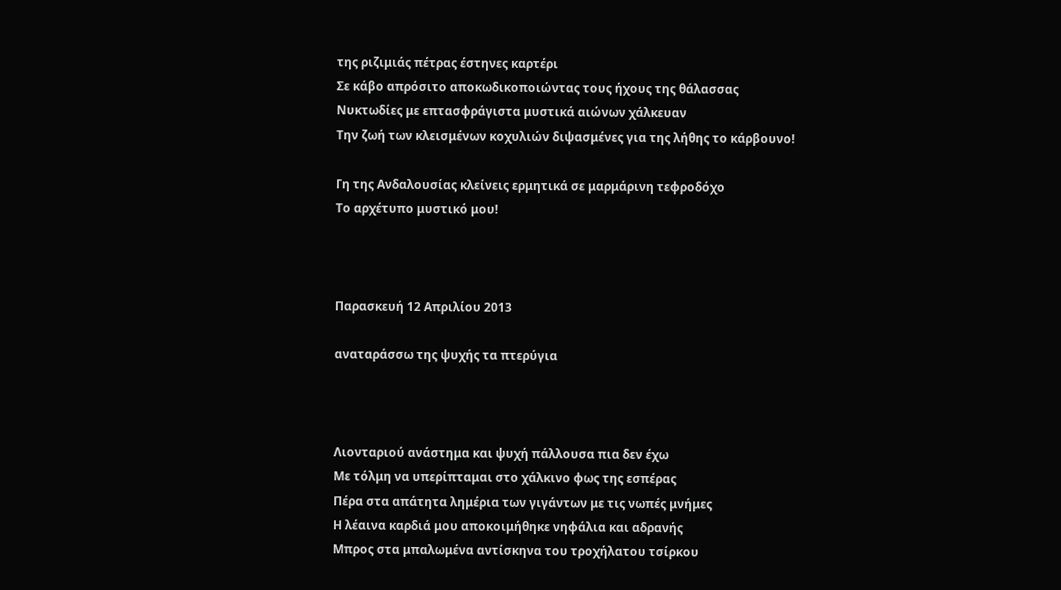της ριζιμιάς πέτρας έστηνες καρτέρι
Σε κάβο απρόσιτο αποκωδικοποιώντας τους ήχους της θάλασσας
Νυκτωδίες με επτασφράγιστα μυστικά αιώνων χάλκευαν
Την ζωή των κλεισμένων κοχυλιών διψασμένες για της λήθης το κάρβουνο!

Γη της Ανδαλουσίας κλείνεις ερμητικά σε μαρμάρινη τεφροδόχο
Το αρχέτυπο μυστικό μου!



Παρασκευή 12 Απριλίου 2013

αναταράσσω της ψυχής τα πτερύγια



Λιονταριού ανάστημα και ψυχή πάλλουσα πια δεν έχω
Με τόλμη να υπερίπταμαι στο χάλκινο φως της εσπέρας
Πέρα στα απάτητα λημέρια των γιγάντων με τις νωπές μνήμες
Η λέαινα καρδιά μου αποκοιμήθηκε νηφάλια και αδρανής
Μπρος στα μπαλωμένα αντίσκηνα του τροχήλατου τσίρκου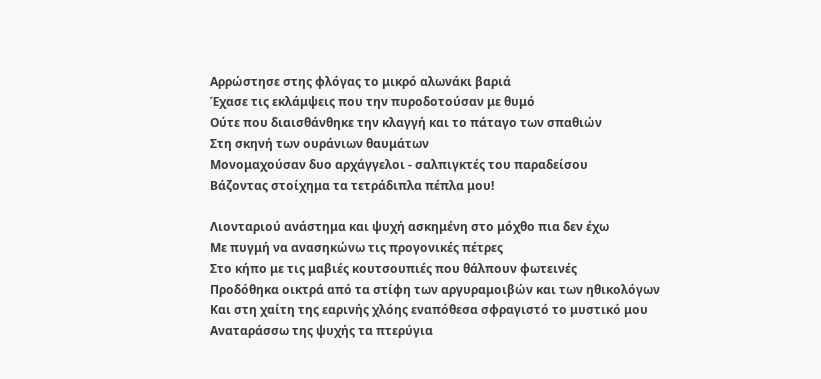Αρρώστησε στης φλόγας το μικρό αλωνάκι βαριά
Έχασε τις εκλάμψεις που την πυροδοτούσαν με θυμό
Ούτε που διαισθάνθηκε την κλαγγή και το πάταγο των σπαθιών
Στη σκηνή των ουράνιων θαυμάτων
Μονομαχούσαν δυο αρχάγγελοι - σαλπιγκτές του παραδείσου
Βάζοντας στοίχημα τα τετράδιπλα πέπλα μου!

Λιονταριού ανάστημα και ψυχή ασκημένη στο μόχθο πια δεν έχω
Με πυγμή να ανασηκώνω τις προγονικές πέτρες
Στο κήπο με τις μαβιές κουτσουπιές που θάλπουν φωτεινές
Προδόθηκα οικτρά από τα στίφη των αργυραμοιβών και των ηθικολόγων
Και στη χαίτη της εαρινής χλόης εναπόθεσα σφραγιστό το μυστικό μου
Αναταράσσω της ψυχής τα πτερύγια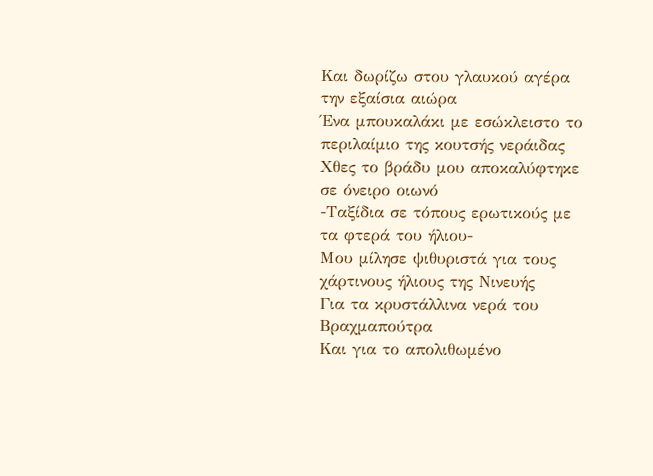Και δωρίζω στου γλαυκού αγέρα την εξαίσια αιώρα
Ένα μπουκαλάκι με εσώκλειστο το περιλαίμιο της κουτσής νεράιδας
Χθες το βράδυ μου αποκαλύφτηκε σε όνειρο οιωνό
-Ταξίδια σε τόπους ερωτικούς με τα φτερά του ήλιου-
Μου μίλησε ψιθυριστά για τους χάρτινους ήλιους της Νινευής
Για τα κρυστάλλινα νερά του Βραχμαπούτρα
Και για το απολιθωμένο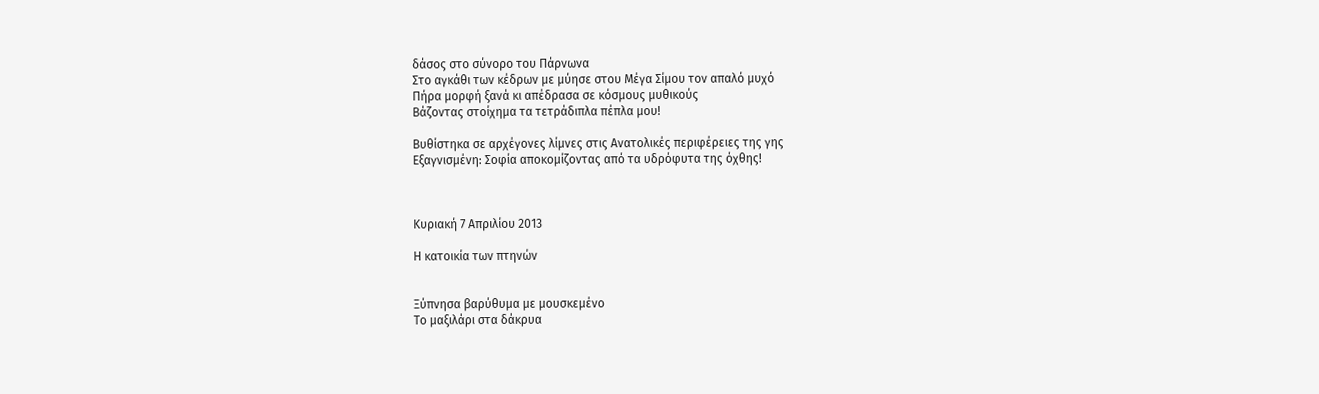δάσος στο σύνορο του Πάρνωνα
Στο αγκάθι των κέδρων με μύησε στου Μέγα Σίμου τον απαλό μυχό
Πήρα μορφή ξανά κι απέδρασα σε κόσμους μυθικούς
Βάζοντας στοίχημα τα τετράδιπλα πέπλα μου!

Βυθίστηκα σε αρχέγονες λίμνες στις Ανατολικές περιφέρειες της γης
Εξαγνισμένη: Σοφία αποκομίζοντας από τα υδρόφυτα της όχθης!



Κυριακή 7 Απριλίου 2013

Η κατοικία των πτηνών


Ξύπνησα βαρύθυμα με μουσκεμένο
Το μαξιλάρι στα δάκρυα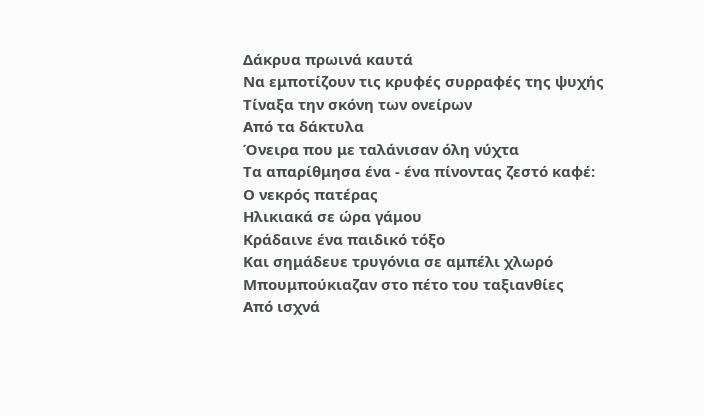Δάκρυα πρωινά καυτά
Να εμποτίζουν τις κρυφές συρραφές της ψυχής
Τίναξα την σκόνη των ονείρων
Από τα δάκτυλα
Όνειρα που με ταλάνισαν όλη νύχτα
Τα απαρίθμησα ένα - ένα πίνοντας ζεστό καφέ:
Ο νεκρός πατέρας
Ηλικιακά σε ώρα γάμου
Κράδαινε ένα παιδικό τόξο
Και σημάδευε τρυγόνια σε αμπέλι χλωρό
Μπουμπούκιαζαν στο πέτο του ταξιανθίες
Από ισχνά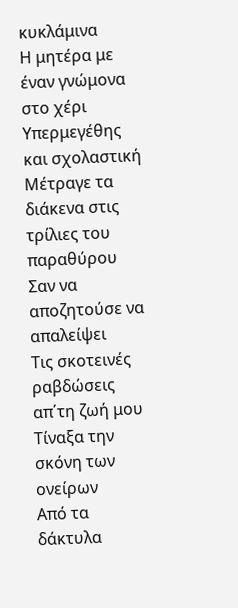κυκλάμινα
Η μητέρα με έναν γνώμονα στο χέρι
Υπερμεγέθης και σχολαστική
Μέτραγε τα διάκενα στις τρίλιες του παραθύρου
Σαν να αποζητούσε να απαλείψει
Τις σκοτεινές ραβδώσεις απ΄τη ζωή μου
Τίναξα την σκόνη των ονείρων
Από τα δάκτυλα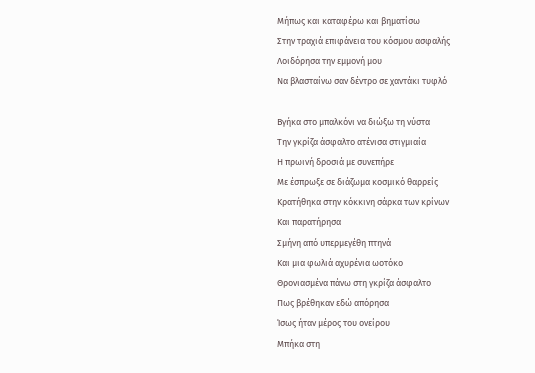Μήπως και καταφέρω και βηματίσω
Στην τραχιά επιφάνεια του κόσμου ασφαλής
Λοιδόρησα την εμμονή μου
Να βλασταίνω σαν δέντρο σε χαντάκι τυφλό

Βγήκα στο μπαλκόνι να διώξω τη νύστα
Την γκρίζα άσφαλτο ατένισα στιγμιαία
Η πρωινή δροσιά με συνεπήρε
Με έσπρωξε σε διάζωμα κοσμικό θαρρείς
Κρατήθηκα στην κόκκινη σάρκα των κρίνων
Και παρατήρησα
Σμήνη από υπερμεγέθη πτηνά
Και μια φωλιά αχυρένια ωοτόκο
Θρονιασμένα πάνω στη γκρίζα άσφαλτο
Πως βρέθηκαν εδώ απόρησα
Ίσως ήταν μέρος του ονείρου
Μπήκα στη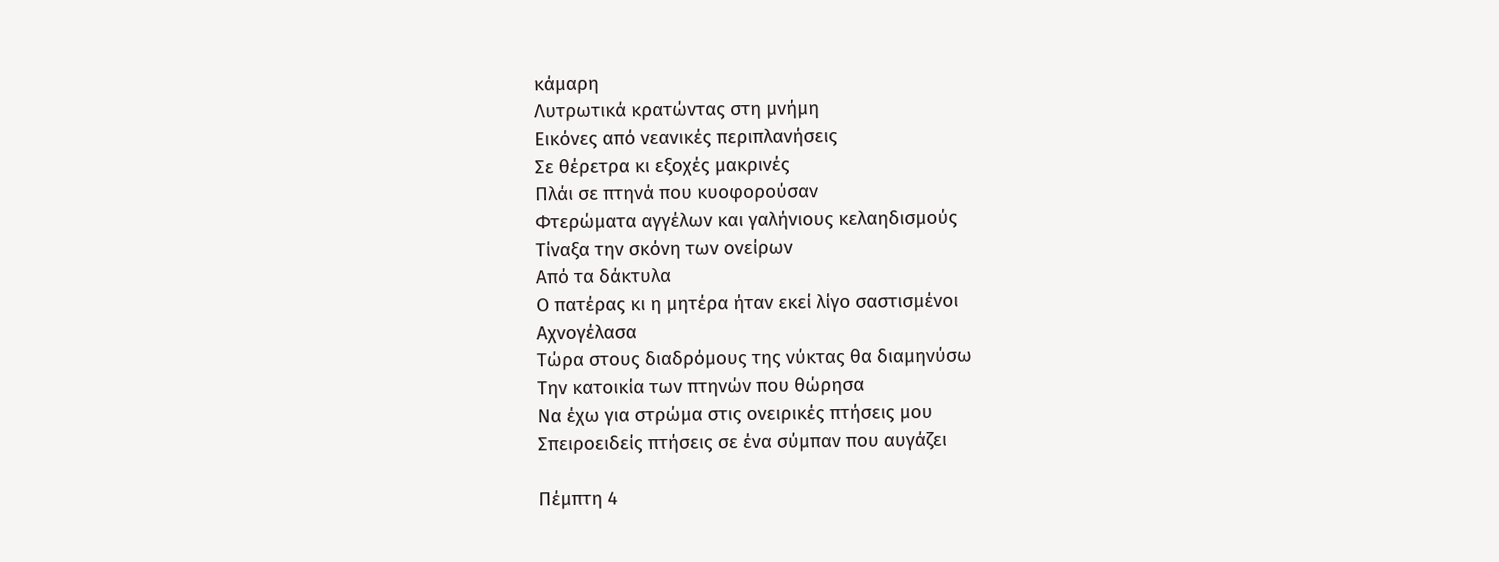κάμαρη
Λυτρωτικά κρατώντας στη μνήμη
Εικόνες από νεανικές περιπλανήσεις
Σε θέρετρα κι εξοχές μακρινές
Πλάι σε πτηνά που κυοφορούσαν
Φτερώματα αγγέλων και γαλήνιους κελαηδισμούς
Τίναξα την σκόνη των ονείρων
Από τα δάκτυλα
Ο πατέρας κι η μητέρα ήταν εκεί λίγο σαστισμένοι
Αχνογέλασα
Τώρα στους διαδρόμους της νύκτας θα διαμηνύσω
Την κατοικία των πτηνών που θώρησα
Να έχω για στρώμα στις ονειρικές πτήσεις μου
Σπειροειδείς πτήσεις σε ένα σύμπαν που αυγάζει

Πέμπτη 4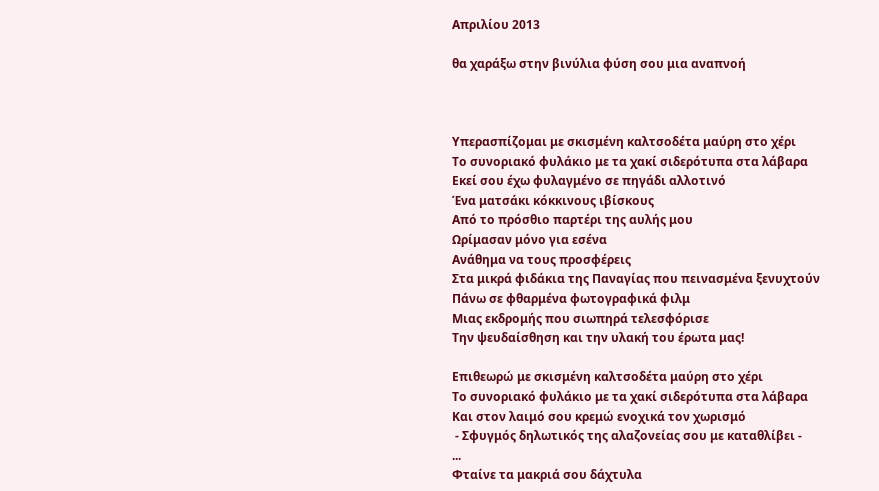Απριλίου 2013

θα χαράξω στην βινύλια φύση σου μια αναπνοή



Υπερασπίζομαι με σκισμένη καλτσοδέτα μαύρη στο χέρι
Το συνοριακό φυλάκιο με τα χακί σιδερότυπα στα λάβαρα
Εκεί σου έχω φυλαγμένο σε πηγάδι αλλοτινό
Ένα ματσάκι κόκκινους ιβίσκους
Από το πρόσθιο παρτέρι της αυλής μου
Ωρίμασαν μόνο για εσένα
Ανάθημα να τους προσφέρεις
Στα μικρά φιδάκια της Παναγίας που πεινασμένα ξενυχτούν
Πάνω σε φθαρμένα φωτογραφικά φιλμ
Μιας εκδρομής που σιωπηρά τελεσφόρισε
Την ψευδαίσθηση και την υλακή του έρωτα μας!

Επιθεωρώ με σκισμένη καλτσοδέτα μαύρη στο χέρι
Το συνοριακό φυλάκιο με τα χακί σιδερότυπα στα λάβαρα
Και στον λαιμό σου κρεμώ ενοχικά τον χωρισμό
 - Σφυγμός δηλωτικός της αλαζονείας σου με καταθλίβει -
...
Φταίνε τα μακριά σου δάχτυλα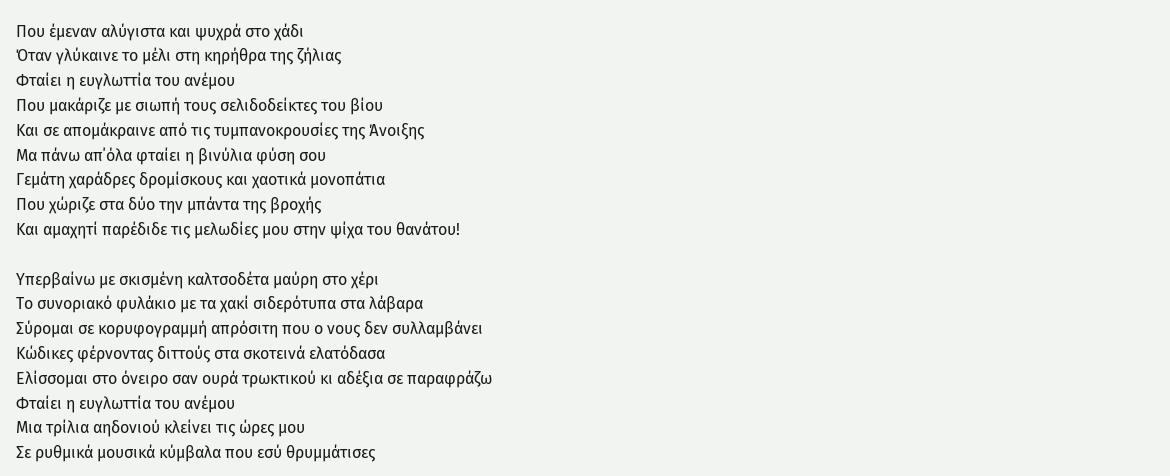Που έμεναν αλύγιστα και ψυχρά στο χάδι
Όταν γλύκαινε το μέλι στη κηρήθρα της ζήλιας
Φταίει η ευγλωττία του ανέμου
Που μακάριζε με σιωπή τους σελιδοδείκτες του βίου
Και σε απομάκραινε από τις τυμπανοκρουσίες της Άνοιξης
Μα πάνω απ΄όλα φταίει η βινύλια φύση σου
Γεμάτη χαράδρες δρομίσκους και χαοτικά μονοπάτια
Που χώριζε στα δύο την μπάντα της βροχής
Και αμαχητί παρέδιδε τις μελωδίες μου στην ψίχα του θανάτου!

Υπερβαίνω με σκισμένη καλτσοδέτα μαύρη στο χέρι
Το συνοριακό φυλάκιο με τα χακί σιδερότυπα στα λάβαρα
Σύρομαι σε κορυφογραμμή απρόσιτη που ο νους δεν συλλαμβάνει
Κώδικες φέρνοντας διττούς στα σκοτεινά ελατόδασα
Ελίσσομαι στο όνειρο σαν ουρά τρωκτικού κι αδέξια σε παραφράζω
Φταίει η ευγλωττία του ανέμου
Μια τρίλια αηδονιού κλείνει τις ώρες μου
Σε ρυθμικά μουσικά κύμβαλα που εσύ θρυμμάτισες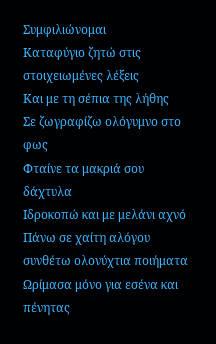Συμφιλιώνομαι
Καταφύγιο ζητώ στις στοιχειωμένες λέξεις
Και με τη σέπια της λήθης
Σε ζωγραφίζω ολόγυμνο στο φως
Φταίνε τα μακριά σου δάχτυλα
Ιδροκοπώ και με μελάνι αχνό
Πάνω σε χαίτη αλόγου συνθέτω ολονύχτια ποιήματα
Ωρίμασα μόνο για εσένα και πένητας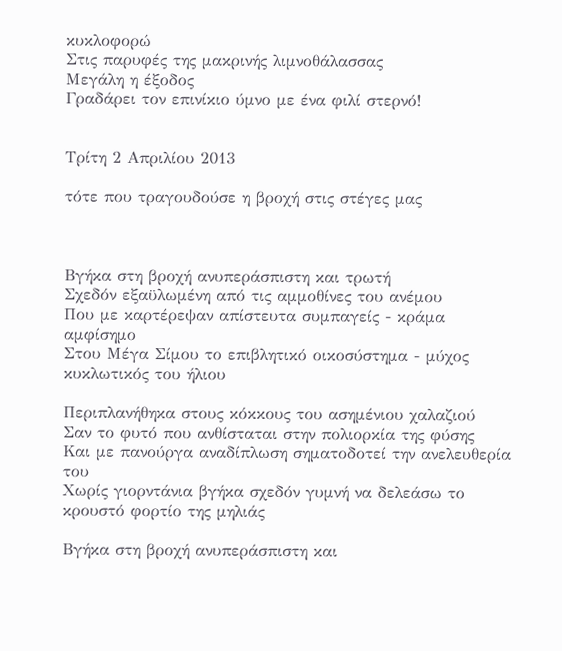κυκλοφορώ
Στις παρυφές της μακρινής λιμνοθάλασσας
Μεγάλη η έξοδος
Γραδάρει τον επινίκιο ύμνο με ένα φιλί στερνό!


Τρίτη 2 Απριλίου 2013

τότε που τραγουδούσε η βροχή στις στέγες μας



Βγήκα στη βροχή ανυπεράσπιστη και τρωτή
Σχεδόν εξαϋλωμένη από τις αμμοθίνες του ανέμου
Που με καρτέρεψαν απίστευτα συμπαγείς - κράμα αμφίσημο
Στου Μέγα Σίμου το επιβλητικό οικοσύστημα - μύχος κυκλωτικός του ήλιου

Περιπλανήθηκα στους κόκκους του ασημένιου χαλαζιού
Σαν το φυτό που ανθίσταται στην πολιορκία της φύσης
Και με πανούργα αναδίπλωση σηματοδοτεί την ανελευθερία του
Χωρίς γιορντάνια βγήκα σχεδόν γυμνή να δελεάσω το κρουστό φορτίο της μηλιάς

Βγήκα στη βροχή ανυπεράσπιστη και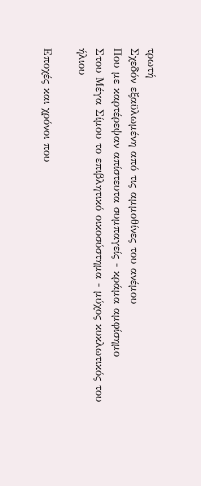τρωτή
Σχεδόν εξαϋλωμένη από τις αμμοθίνες του ανέμου
Που με καρτέρεψαν απίστευτα συμπαγείς - κράμα αμφίσημο
Στου Μέγα Σίμου το επιβλητικό οικοσύστημα - μύχος κυκλωτικός του ήλιου

Εποχές και χρόνοι που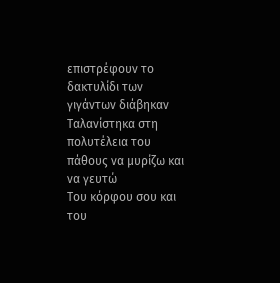επιστρέφουν το δακτυλίδι των γιγάντων διάβηκαν
Ταλανίστηκα στη πολυτέλεια του πάθους να μυρίζω και να γευτώ
Του κόρφου σου και του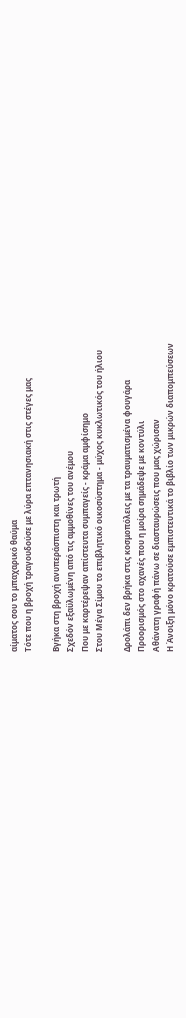αίματος σου το μπαχαρικό θαύμα
Τότε που η βροχή τραγουδούσε με λύρα επτανησιακή στις στέγες μας

Βγήκα στη βροχή ανυπεράσπιστη και τρωτή
Σχεδόν εξαϋλωμένη από τις αμμοθίνες του ανέμου
Που με καρτέρεψαν απίστευτα συμπαγείς - κράμα αμφίσημο
Στου Μέγα Σίμου το επιβλητικό οικοσύστημα - μύχος κυκλωτικός του ήλιου

Δρολάπι δεν βρήκα στις κοσμοπόλεις με τα τραυματισμένα φουγάρα
Προορισμός στο αχανές που η μοίρα σημάδεψε με κοντύλι
Αθάνατη γραφή πάνω σε διασταυρώσεις που μας χώρισαν
Η Άνοιξη μόνο κρατούσε εμπιστευτικά το βιβλίο των μικρών διαπομπεύσεων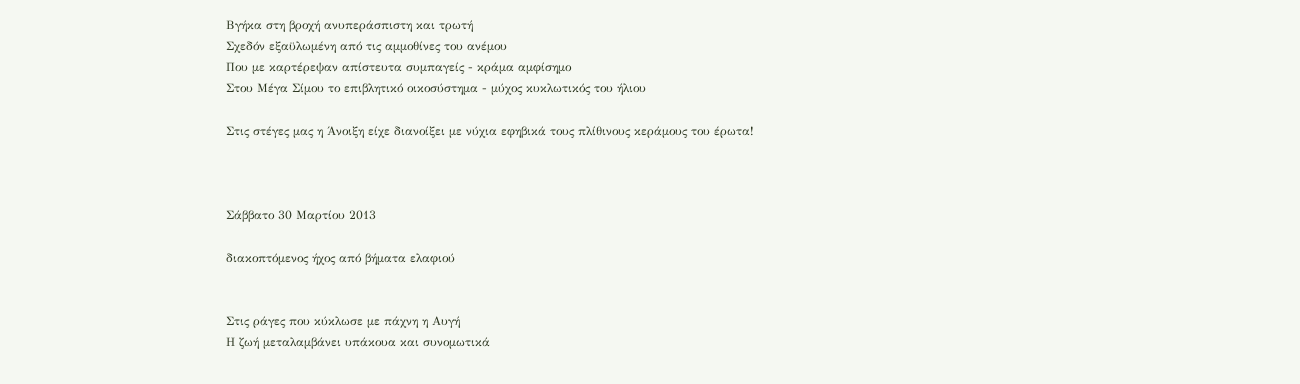Βγήκα στη βροχή ανυπεράσπιστη και τρωτή
Σχεδόν εξαϋλωμένη από τις αμμοθίνες του ανέμου
Που με καρτέρεψαν απίστευτα συμπαγείς - κράμα αμφίσημο
Στου Μέγα Σίμου το επιβλητικό οικοσύστημα - μύχος κυκλωτικός του ήλιου

Στις στέγες μας η Άνοιξη είχε διανοίξει με νύχια εφηβικά τους πλίθινους κεράμους του έρωτα!



Σάββατο 30 Μαρτίου 2013

διακοπτόμενος ήχος από βήματα ελαφιού


Στις ράγες που κύκλωσε με πάχνη η Αυγή
Η ζωή μεταλαμβάνει υπάκουα και συνομωτικά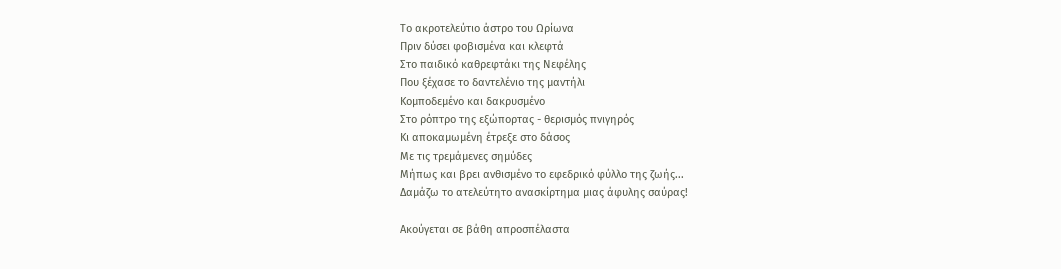Το ακροτελεύτιο άστρο του Ωρίωνα
Πριν δύσει φοβισμένα και κλεφτά
Στο παιδικό καθρεφτάκι της Νεφέλης
Που ξέχασε το δαντελένιο της μαντήλι
Κομποδεμένο και δακρυσμένο
Στο ρόπτρο της εξώπορτας - θερισμός πνιγηρός
Κι αποκαμωμένη έτρεξε στο δάσος
Με τις τρεμάμενες σημύδες
Μήπως και βρει ανθισμένο το εφεδρικό φύλλο της ζωής...
Δαμάζω το ατελεύτητο ανασκίρτημα μιας άφυλης σαύρας!

Ακούγεται σε βάθη απροσπέλαστα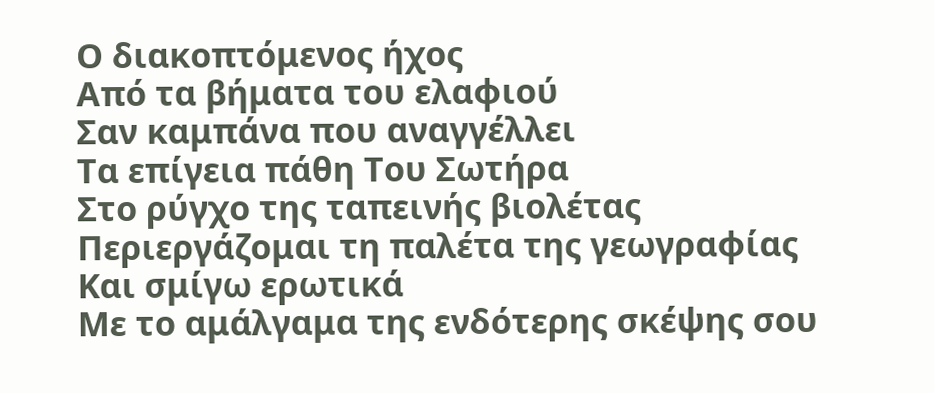Ο διακοπτόμενος ήχος
Από τα βήματα του ελαφιού
Σαν καμπάνα που αναγγέλλει
Τα επίγεια πάθη Του Σωτήρα
Στο ρύγχο της ταπεινής βιολέτας
Περιεργάζομαι τη παλέτα της γεωγραφίας
Και σμίγω ερωτικά
Με το αμάλγαμα της ενδότερης σκέψης σου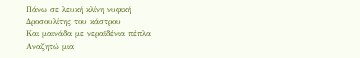Πάνω σε λευκή κλίνη νυφική
Δροσουλίτης του κάστρου
Και μαινάδα με νεραϊδένια πέπλα
Αναζητώ μια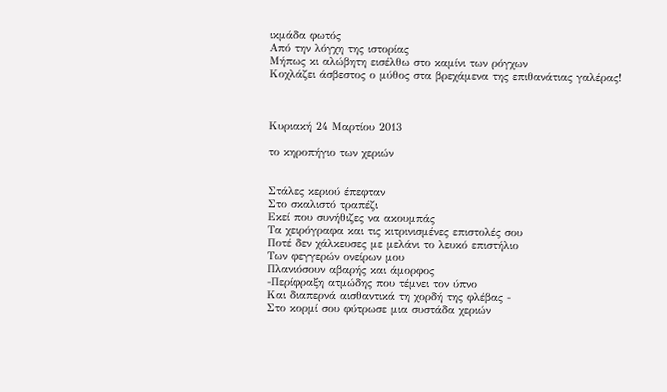ικμάδα φωτός
Από την λόγχη της ιστορίας
Μήπως κι αλώβητη εισέλθω στο καμίνι των ρόγχων
Κοχλάζει άσβεστος ο μύθος στα βρεχάμενα της επιθανάτιας γαλέρας!



Κυριακή 24 Μαρτίου 2013

το κηροπήγιο των χεριών


Στάλες κεριού έπεφταν
Στο σκαλιστό τραπέζι
Εκεί που συνήθιζες να ακουμπάς
Τα χειρόγραφα και τις κιτρινισμένες επιστολές σου
Ποτέ δεν χάλκευσες με μελάνι το λευκό επιστήλιο
Των φεγγερών ονείρων μου
Πλανιόσουν αβαρής και άμορφος
-Περίφραξη ατμώδης που τέμνει τον ύπνο
Και διαπερνά αισθαντικά τη χορδή της φλέβας -
Στο κορμί σου φύτρωσε μια συστάδα χεριών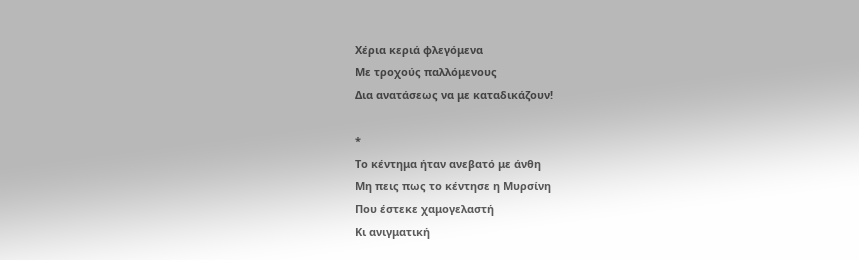Χέρια κεριά φλεγόμενα
Με τροχούς παλλόμενους
Δια ανατάσεως να με καταδικάζουν!

*
Το κέντημα ήταν ανεβατό με άνθη
Μη πεις πως το κέντησε η Μυρσίνη
Που έστεκε χαμογελαστή
Κι ανιγματική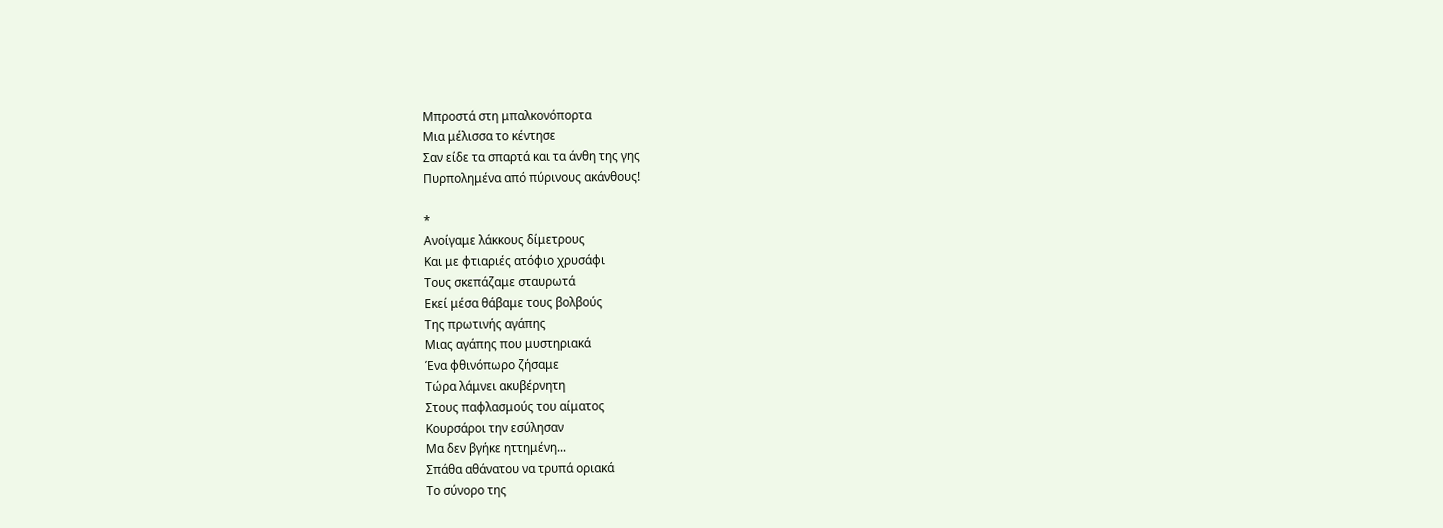Μπροστά στη μπαλκονόπορτα
Μια μέλισσα το κέντησε
Σαν είδε τα σπαρτά και τα άνθη της γης
Πυρπολημένα από πύρινους ακάνθους!

*
Ανοίγαμε λάκκους δίμετρους
Και με φτιαριές ατόφιο χρυσάφι
Τους σκεπάζαμε σταυρωτά
Εκεί μέσα θάβαμε τους βολβούς
Της πρωτινής αγάπης
Μιας αγάπης που μυστηριακά
Ένα φθινόπωρο ζήσαμε
Τώρα λάμνει ακυβέρνητη
Στους παφλασμούς του αίματος
Κουρσάροι την εσύλησαν
Μα δεν βγήκε ηττημένη...
Σπάθα αθάνατου να τρυπά οριακά
Το σύνορο της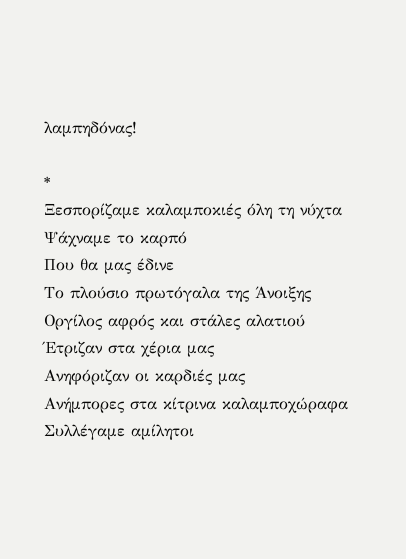λαμπηδόνας!

*
Ξεσπορίζαμε καλαμποκιές όλη τη νύχτα
Ψάχναμε το καρπό
Που θα μας έδινε
Το πλούσιο πρωτόγαλα της Άνοιξης
Οργίλος αφρός και στάλες αλατιού
Έτριζαν στα χέρια μας
Ανηφόριζαν οι καρδιές μας
Ανήμπορες στα κίτρινα καλαμποχώραφα
Συλλέγαμε αμίλητοι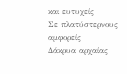και ευτυχείς
Σε πλατύστερνους αμφορείς
Δάκρυα αρχαίας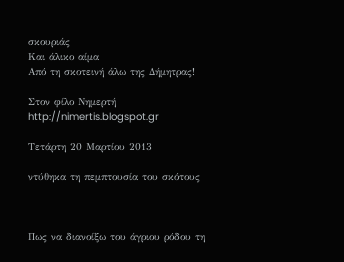σκουριάς
Και άλικο αίμα
Από τη σκοτεινή άλω της Δήμητρας!

Στον φίλο Νημερτή
http://nimertis.blogspot.gr

Τετάρτη 20 Μαρτίου 2013

ντύθηκα τη πεμπτουσία του σκότους



Πως να διανοίξω του άγριου ρόδου τη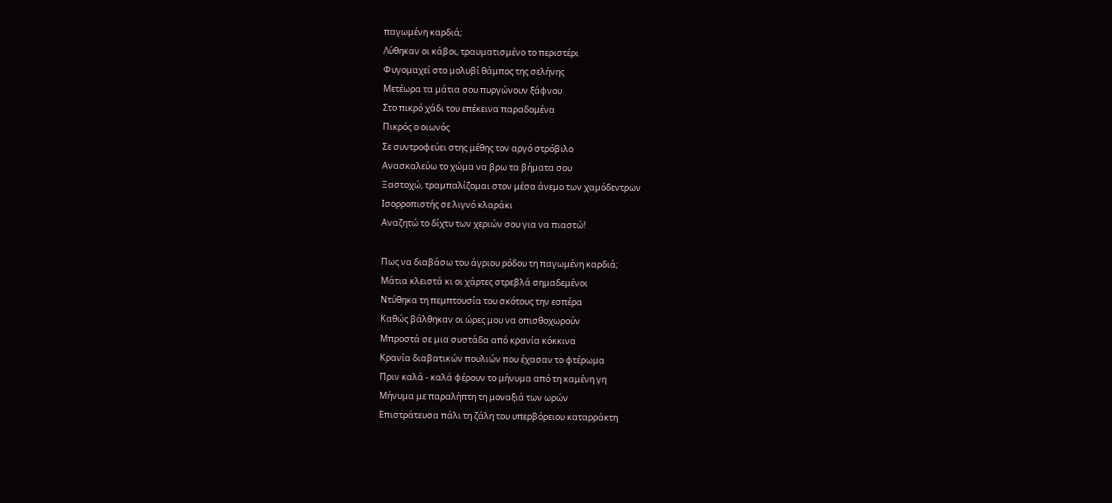παγωμένη καρδιά;
Λύθηκαν οι κάβοι, τραυματισμένο το περιστέρι
Φυγομαχεί στο μολυβί θάμπος της σελήνης
Μετέωρα τα μάτια σου πυργώνουν ξάφνου
Στο πικρό χάδι του επέκεινα παραδομένα
Πικρός ο οιωνός
Σε συντροφεύει στης μέθης τον αργό στρόβιλο
Ανασκαλεύω το χώμα να βρω τα βήματα σου
Ξαστοχώ, τραμπαλίζομαι στον μέσα άνεμο των χαμόδεντρων
Ισορροπιστής σε λιγνό κλαράκι
Αναζητώ το δίχτυ των χεριών σου για να πιαστώ!

Πως να διαβάσω του άγριου ρόδου τη παγωμένη καρδιά;
Μάτια κλειστά κι οι χάρτες στρεβλά σημαδεμένοι
Ντύθηκα τη πεμπτουσία του σκότους την εσπέρα
Καθώς βάλθηκαν οι ώρες μου να οπισθοχωρούν
Μπροστά σε μια συστάδα από κρανία κόκκινα
Κρανία διαβατικών πουλιών που έχασαν το φτέρωμα
Πριν καλά - καλά φέρουν το μήνυμα από τη καμένη γη
Μήνυμα με παραλήπτη τη μοναξιά των ωρών
Επιστράτευσα πάλι τη ζάλη του υπερβόρειου καταρράκτη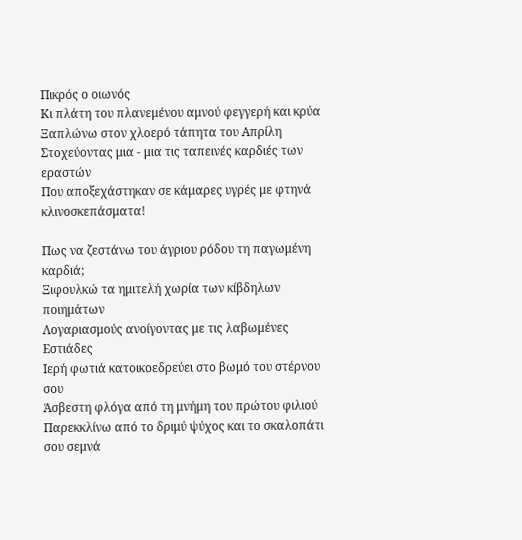Πικρός ο οιωνός
Κι πλάτη του πλανεμένου αμνού φεγγερή και κρύα
Ξαπλώνω στον χλοερό τάπητα του Απρίλη
Στοχεύοντας μια - μια τις ταπεινές καρδιές των εραστών
Που αποξεχάστηκαν σε κάμαρες υγρές με φτηνά κλινοσκεπάσματα!

Πως να ζεστάνω του άγριου ρόδου τη παγωμένη καρδιά;
Ξιφουλκώ τα ημιτελή χωρία των κίβδηλων ποιημάτων
Λογαριασμούς ανοίγοντας με τις λαβωμένες Εστιάδες
Ιερή φωτιά κατοικοεδρεύει στο βωμό του στέρνου σου
Άσβεστη φλόγα από τη μνήμη του πρώτου φιλιού
Παρεκκλίνω από το δριμύ ψύχος και το σκαλοπάτι σου σεμνά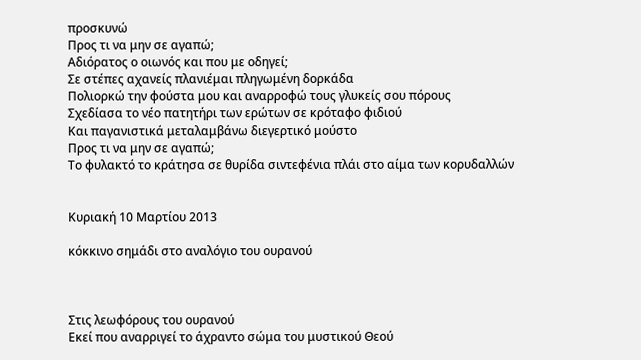προσκυνώ
Προς τι να μην σε αγαπώ;
Αδιόρατος ο οιωνός και που με οδηγεί;
Σε στέπες αχανείς πλανιέμαι πληγωμένη δορκάδα
Πολιορκώ την φούστα μου και αναρροφώ τους γλυκείς σου πόρους
Σχεδίασα το νέο πατητήρι των ερώτων σε κρόταφο φιδιού
Και παγανιστικά μεταλαμβάνω διεγερτικό μούστο
Προς τι να μην σε αγαπώ;
Το φυλακτό το κράτησα σε θυρίδα σιντεφένια πλάι στο αίμα των κορυδαλλών


Κυριακή 10 Μαρτίου 2013

κόκκινο σημάδι στο αναλόγιο του ουρανού



Στις λεωφόρους του ουρανού
Εκεί που αναρριγεί το άχραντο σώμα του μυστικού Θεού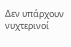Δεν υπάρχουν νυχτερινοί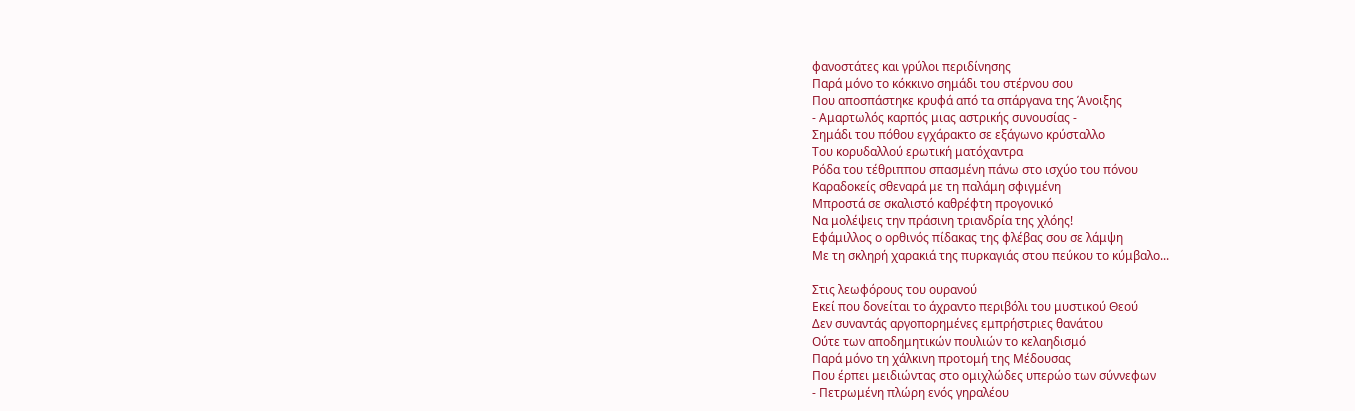φανοστάτες και γρύλοι περιδίνησης
Παρά μόνο το κόκκινο σημάδι του στέρνου σου
Που αποσπάστηκε κρυφά από τα σπάργανα της Άνοιξης
- Αμαρτωλός καρπός μιας αστρικής συνουσίας -
Σημάδι του πόθου εγχάρακτο σε εξάγωνο κρύσταλλο
Του κορυδαλλού ερωτική ματόχαντρα
Ρόδα του τέθριππου σπασμένη πάνω στο ισχύο του πόνου
Καραδοκείς σθεναρά με τη παλάμη σφιγμένη
Μπροστά σε σκαλιστό καθρέφτη προγονικό
Να μολέψεις την πράσινη τριανδρία της χλόης!
Εφάμιλλος ο ορθινός πίδακας της φλέβας σου σε λάμψη
Με τη σκληρή χαρακιά της πυρκαγιάς στου πεύκου το κύμβαλο...

Στις λεωφόρους του ουρανού
Εκεί που δονείται το άχραντο περιβόλι του μυστικού Θεού
Δεν συναντάς αργοπορημένες εμπρήστριες θανάτου
Ούτε των αποδημητικών πουλιών το κελαηδισμό
Παρά μόνο τη χάλκινη προτομή της Μέδουσας
Που έρπει μειδιώντας στο ομιχλώδες υπερώο των σύννεφων
- Πετρωμένη πλώρη ενός γηραλέου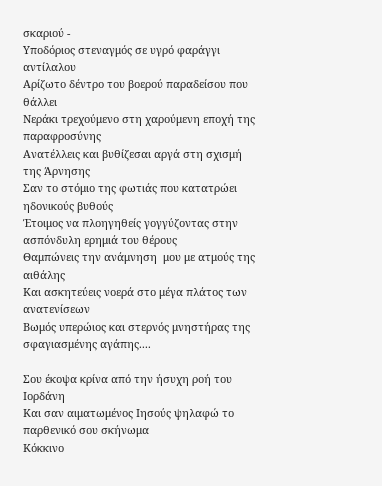σκαριού -
Υποδόριος στεναγμός σε υγρό φαράγγι αντίλαλου
Αρίζωτο δέντρο του βοερού παραδείσου που θάλλει
Νεράκι τρεχούμενο στη χαρούμενη εποχή της παραφροσύνης
Ανατέλλεις και βυθίζεσαι αργά στη σχισμή της Άρνησης
Σαν το στόμιο της φωτιάς που κατατρώει ηδονικούς βυθούς
Έτοιμος να πλοηγηθείς γογγύζοντας στην ασπόνδυλη ερημιά του θέρους
Θαμπώνεις την ανάμνηση  μου με ατμούς της αιθάλης
Και ασκητεύεις νοερά στο μέγα πλάτος των ανατενίσεων
Βωμός υπερώιος και στερνός μνηστήρας της σφαγιασμένης αγάπης....

Σου έκοψα κρίνα από την ήσυχη ροή του Ιορδάνη
Και σαν αιματωμένος Ιησούς ψηλαφώ το παρθενικό σου σκήνωμα
Κόκκινο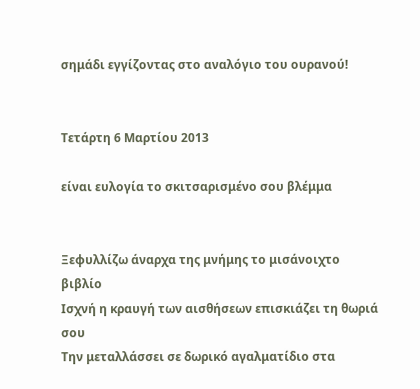σημάδι εγγίζοντας στο αναλόγιο του ουρανού!


Τετάρτη 6 Μαρτίου 2013

είναι ευλογία το σκιτσαρισμένο σου βλέμμα


Ξεφυλλίζω άναρχα της μνήμης το μισάνοιχτο βιβλίο
Ισχνή η κραυγή των αισθήσεων επισκιάζει τη θωριά σου
Την μεταλλάσσει σε δωρικό αγαλματίδιο στα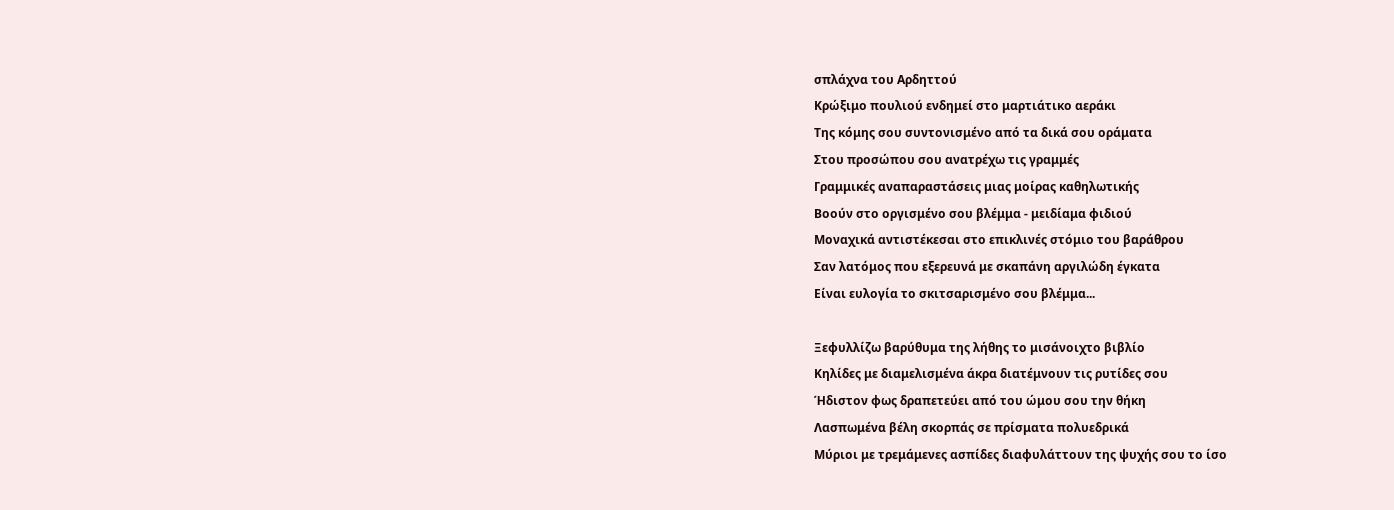σπλάχνα του Αρδηττού
Κρώξιμο πουλιού ενδημεί στο μαρτιάτικο αεράκι
Της κόμης σου συντονισμένο από τα δικά σου οράματα
Στου προσώπου σου ανατρέχω τις γραμμές
Γραμμικές αναπαραστάσεις μιας μοίρας καθηλωτικής
Βοούν στο οργισμένο σου βλέμμα - μειδίαμα φιδιού
Μοναχικά αντιστέκεσαι στο επικλινές στόμιο του βαράθρου
Σαν λατόμος που εξερευνά με σκαπάνη αργιλώδη έγκατα
Είναι ευλογία το σκιτσαρισμένο σου βλέμμα...

Ξεφυλλίζω βαρύθυμα της λήθης το μισάνοιχτο βιβλίο
Κηλίδες με διαμελισμένα άκρα διατέμνουν τις ρυτίδες σου
Ήδιστον φως δραπετεύει από του ώμου σου την θήκη
Λασπωμένα βέλη σκορπάς σε πρίσματα πολυεδρικά
Μύριοι με τρεμάμενες ασπίδες διαφυλάττουν της ψυχής σου το ίσο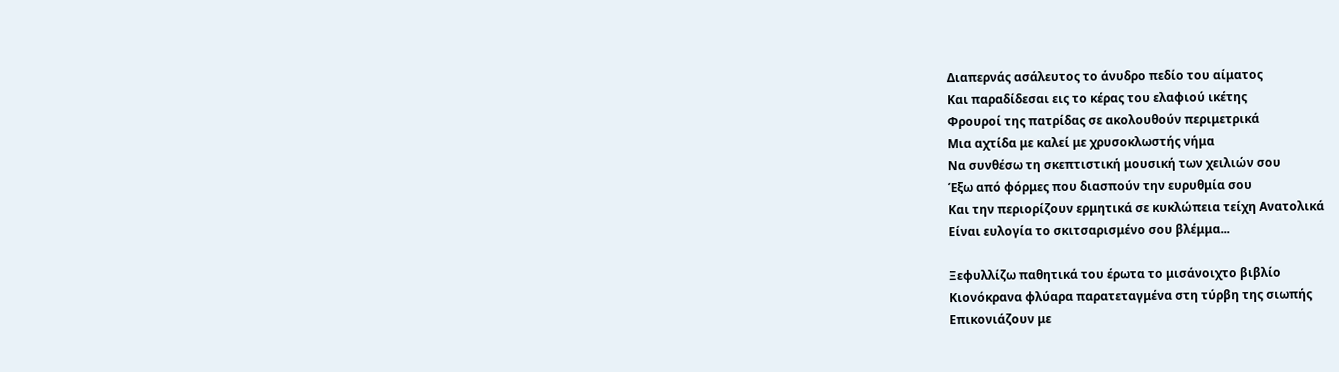Διαπερνάς ασάλευτος το άνυδρο πεδίο του αίματος
Και παραδίδεσαι εις το κέρας του ελαφιού ικέτης
Φρουροί της πατρίδας σε ακολουθούν περιμετρικά
Μια αχτίδα με καλεί με χρυσοκλωστής νήμα
Να συνθέσω τη σκεπτιστική μουσική των χειλιών σου
Έξω από φόρμες που διασπούν την ευρυθμία σου
Και την περιορίζουν ερμητικά σε κυκλώπεια τείχη Ανατολικά
Είναι ευλογία το σκιτσαρισμένο σου βλέμμα...

Ξεφυλλίζω παθητικά του έρωτα το μισάνοιχτο βιβλίο
Κιονόκρανα φλύαρα παρατεταγμένα στη τύρβη της σιωπής
Επικονιάζουν με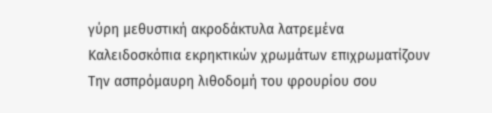γύρη μεθυστική ακροδάκτυλα λατρεμένα
Καλειδοσκόπια εκρηκτικών χρωμάτων επιχρωματίζουν
Την ασπρόμαυρη λιθοδομή του φρουρίου σου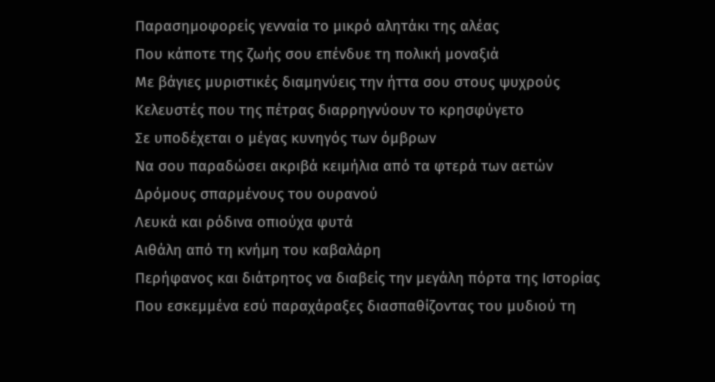Παρασημοφορείς γενναία το μικρό αλητάκι της αλέας
Που κάποτε της ζωής σου επένδυε τη πολική μοναξιά
Με βάγιες μυριστικές διαμηνύεις την ήττα σου στους ψυχρούς
Κελευστές που της πέτρας διαρρηγνύουν το κρησφύγετο
Σε υποδέχεται ο μέγας κυνηγός των όμβρων
Να σου παραδώσει ακριβά κειμήλια από τα φτερά των αετών
Δρόμους σπαρμένους του ουρανού
Λευκά και ρόδινα οπιούχα φυτά
Αιθάλη από τη κνήμη του καβαλάρη
Περήφανος και διάτρητος να διαβείς την μεγάλη πόρτα της Ιστορίας
Που εσκεμμένα εσύ παραχάραξες διασπαθίζοντας του μυδιού τη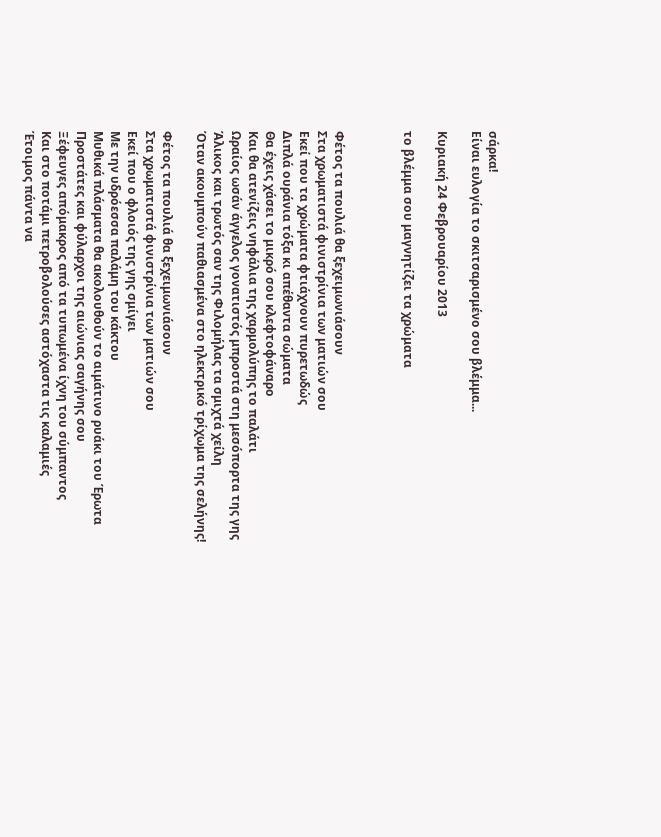σάρκα!
Είναι ευλογία το σκιτσαρισμένο σου βλέμμα...

Κυριακή 24 Φεβρουαρίου 2013

το βλέμμα σου μαγνητίζει τα χρώματα



Φέτος τα πουλιά θα ξεχειμωνιάσουν
Στα χρωματιστά φινιστρίνια των ματιών σου
Εκεί που τα χρώματα φτιάχνουν πυρετωδώς
Διπλά ουράνια τόξα κι απέθαντα σώματα
Θα έχεις χάσει το μικρό σου κλεφτοφάναρο
Και θα ατενίζεις νηφάλια της χαρμολύπης το παλάτι
Ωραίος ωσάν άγγελος γονατιστός μπροστά στη μεσόπορτα της γης
Άλικος και τρωτός σαν της Φιλομήλας τα σμιχτά χείλη
Όταν ακουμπούν παθιασμένα στο ηλεκτρικό τρίχωμα της σελήνης!

Φέτος τα πουλιά θα ξεχειμωνιάσουν
Στα χρωματιστά φινιστρίνια των ματιών σου
Εκεί που ο φλοιός της γης σμίγει
Με την υδρόεσσα παλάμη του κάκτου
Μυθικά πλάσματα θα ακολουθούν το αιμάτινο ρυάκι του Έρωτα
Προστάτες και φύλαρχοι της αιώνιας σαγήνης σου
Ξέφευγες απόμακρος από τα τυπωμένα ίχνη του σύμπαντος
Και στο ποτάμι πετροβολούσες αστόχαστα τις καλαμιές
Έτοιμος πάντα να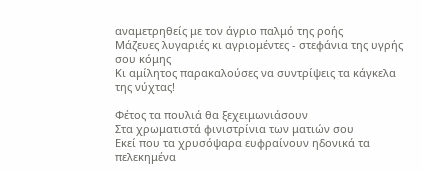αναμετρηθείς με τον άγριο παλμό της ροής
Μάζευες λυγαριές κι αγριομέντες - στεφάνια της υγρής σου κόμης
Κι αμίλητος παρακαλούσες να συντρίψεις τα κάγκελα της νύχτας!

Φέτος τα πουλιά θα ξεχειμωνιάσουν
Στα χρωματιστά φινιστρίνια των ματιών σου
Εκεί που τα χρυσόψαρα ευφραίνουν ηδονικά τα πελεκημένα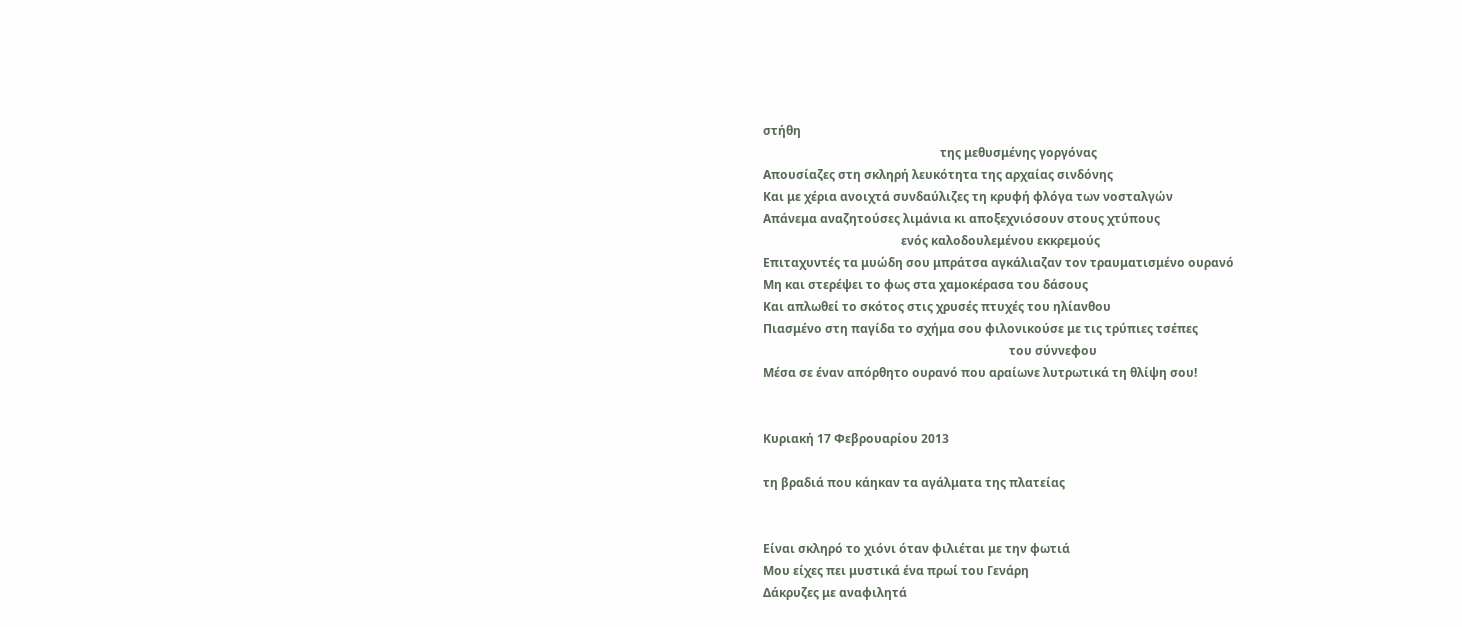στήθη
                                                           της μεθυσμένης γοργόνας
Απουσίαζες στη σκληρή λευκότητα της αρχαίας σινδόνης
Και με χέρια ανοιχτά συνδαύλιζες τη κρυφή φλόγα των νοσταλγών
Απάνεμα αναζητούσες λιμάνια κι αποξεχνιόσουν στους χτύπους
                                              ενός καλοδουλεμένου εκκρεμούς
Επιταχυντές τα μυώδη σου μπράτσα αγκάλιαζαν τον τραυματισμένο ουρανό
Μη και στερέψει το φως στα χαμοκέρασα του δάσους
Και απλωθεί το σκότος στις χρυσές πτυχές του ηλίανθου
Πιασμένο στη παγίδα το σχήμα σου φιλονικούσε με τις τρύπιες τσέπες
                                                                                  του σύννεφου
Μέσα σε έναν απόρθητο ουρανό που αραίωνε λυτρωτικά τη θλίψη σου!


Κυριακή 17 Φεβρουαρίου 2013

τη βραδιά που κάηκαν τα αγάλματα της πλατείας


Είναι σκληρό το χιόνι όταν φιλιέται με την φωτιά
Μου είχες πει μυστικά ένα πρωί του Γενάρη
Δάκρυζες με αναφιλητά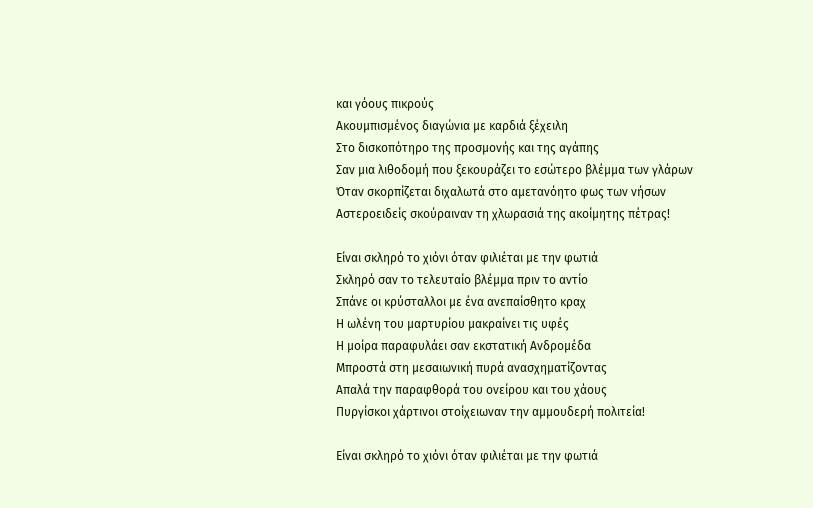και γόους πικρούς
Ακουμπισμένος διαγώνια με καρδιά ξέχειλη
Στο δισκοπότηρο της προσμονής και της αγάπης
Σαν μια λιθοδομή που ξεκουράζει το εσώτερο βλέμμα των γλάρων
Όταν σκορπίζεται διχαλωτά στο αμετανόητο φως των νήσων
Αστεροειδείς σκούραιναν τη χλωρασιά της ακοίμητης πέτρας!

Είναι σκληρό το χιόνι όταν φιλιέται με την φωτιά
Σκληρό σαν το τελευταίο βλέμμα πριν το αντίο
Σπάνε οι κρύσταλλοι με ένα ανεπαίσθητο κραχ
Η ωλένη του μαρτυρίου μακραίνει τις υφές
Η μοίρα παραφυλάει σαν εκστατική Ανδρομέδα
Μπροστά στη μεσαιωνική πυρά ανασχηματίζοντας
Απαλά την παραφθορά του ονείρου και του χάους
Πυργίσκοι χάρτινοι στοίχειωναν την αμμουδερή πολιτεία!

Είναι σκληρό το χιόνι όταν φιλιέται με την φωτιά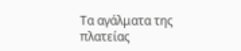Τα αγάλματα της πλατείας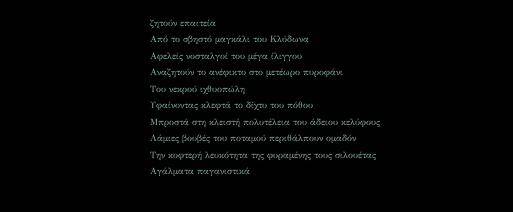ζητούν επαιτεία
Από το σβηστό μαγκάλι του Κλύδωνα
Αφελείς νοσταλγοί του μέγα ίλιγγου
Αναζητούν το ανέφικτο στο μετέωρο πυροφάνι
Του νεκρού ιχθυοπώλη
Υφαίνοντας κλεφτά το δίχτυ του πόθου
Μπροστά στη κλειστή πολυτέλεια του άδειου κελύφους
Λάμιες βουβές του ποταμού περιθάλπουν ομαδόν
Την κοφτερή λευκότητα της φυραμένης τους σιλουέτας
Αγάλματα παγανιστικά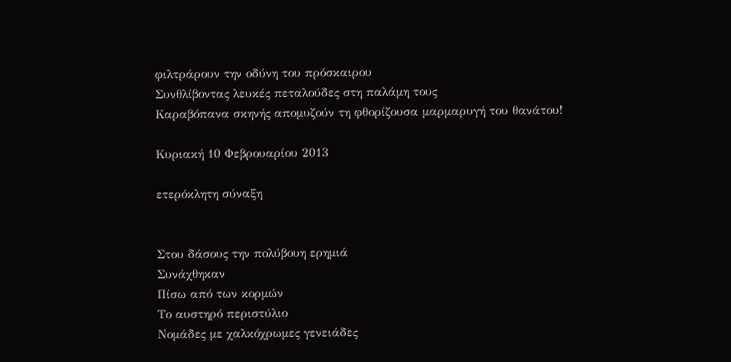φιλτράρουν την οδύνη του πρόσκαιρου
Συνθλίβοντας λευκές πεταλούδες στη παλάμη τους
Καραβόπανα σκηνής απομυζούν τη φθορίζουσα μαρμαρυγή του θανάτου!

Κυριακή 10 Φεβρουαρίου 2013

ετερόκλητη σύναξη


Στου δάσους την πολύβουη ερημιά
Συνάχθηκαν
Πίσω από των κορμών
Το αυστηρό περιστύλιο
Νομάδες με χαλκόχρωμες γενειάδες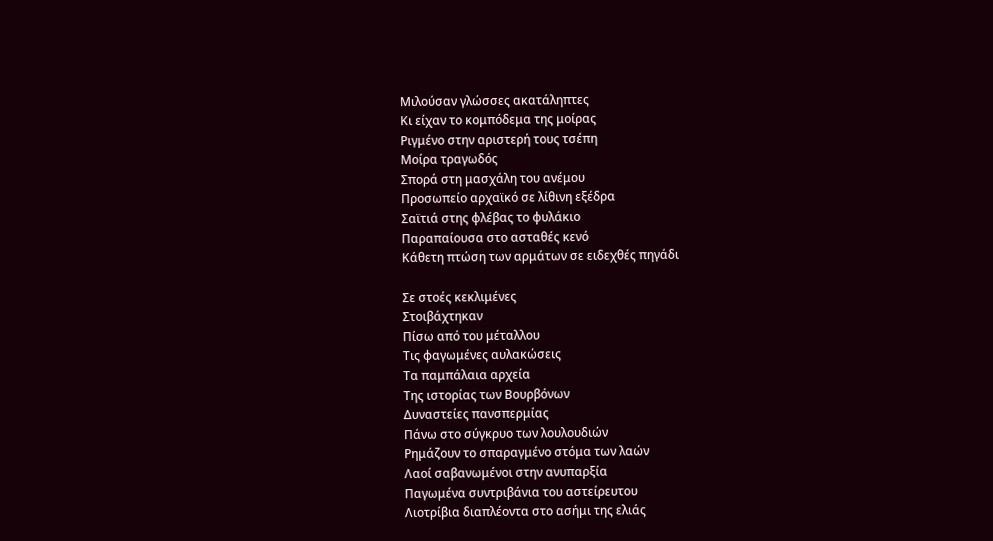Μιλούσαν γλώσσες ακατάληπτες
Κι είχαν το κομπόδεμα της μοίρας
Ριγμένο στην αριστερή τους τσέπη
Μοίρα τραγωδός
Σπορά στη μασχάλη του ανέμου
Προσωπείο αρχαϊκό σε λίθινη εξέδρα
Σαϊτιά στης φλέβας το φυλάκιο
Παραπαίουσα στο ασταθές κενό
Κάθετη πτώση των αρμάτων σε ειδεχθές πηγάδι

Σε στοές κεκλιμένες
Στοιβάχτηκαν
Πίσω από του μέταλλου
Τις φαγωμένες αυλακώσεις
Τα παμπάλαια αρχεία
Της ιστορίας των Βουρβόνων
Δυναστείες πανσπερμίας
Πάνω στο σύγκρυο των λουλουδιών
Ρημάζουν το σπαραγμένο στόμα των λαών
Λαοί σαβανωμένοι στην ανυπαρξία
Παγωμένα συντριβάνια του αστείρευτου
Λιοτρίβια διαπλέοντα στο ασήμι της ελιάς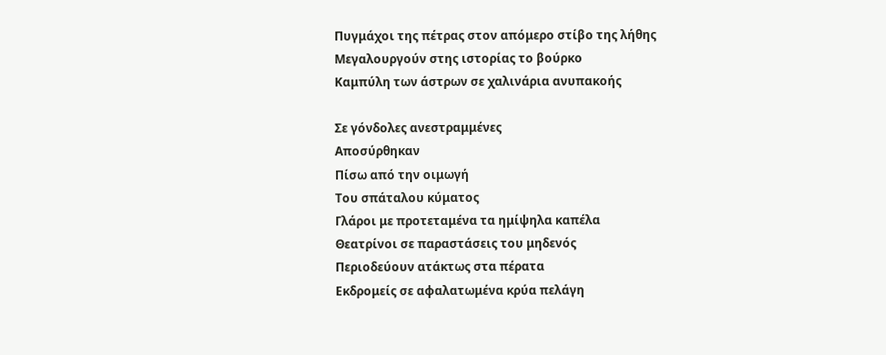Πυγμάχοι της πέτρας στον απόμερο στίβο της λήθης
Μεγαλουργούν στης ιστορίας το βούρκο
Καμπύλη των άστρων σε χαλινάρια ανυπακοής

Σε γόνδολες ανεστραμμένες
Αποσύρθηκαν
Πίσω από την οιμωγή
Του σπάταλου κύματος
Γλάροι με προτεταμένα τα ημίψηλα καπέλα
Θεατρίνοι σε παραστάσεις του μηδενός
Περιοδεύουν ατάκτως στα πέρατα
Εκδρομείς σε αφαλατωμένα κρύα πελάγη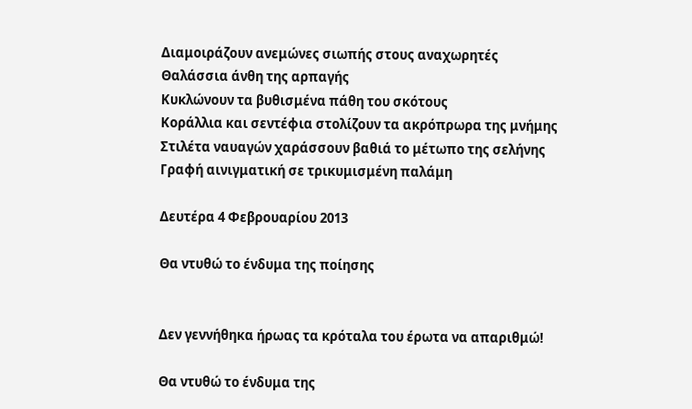Διαμοιράζουν ανεμώνες σιωπής στους αναχωρητές
Θαλάσσια άνθη της αρπαγής
Κυκλώνουν τα βυθισμένα πάθη του σκότους
Κοράλλια και σεντέφια στολίζουν τα ακρόπρωρα της μνήμης
Στιλέτα ναυαγών χαράσσουν βαθιά το μέτωπο της σελήνης
Γραφή αινιγματική σε τρικυμισμένη παλάμη

Δευτέρα 4 Φεβρουαρίου 2013

Θα ντυθώ το ένδυμα της ποίησης


Δεν γεννήθηκα ήρωας τα κρόταλα του έρωτα να απαριθμώ!

Θα ντυθώ το ένδυμα της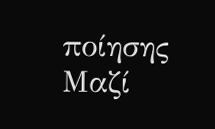ποίησης
Μαζί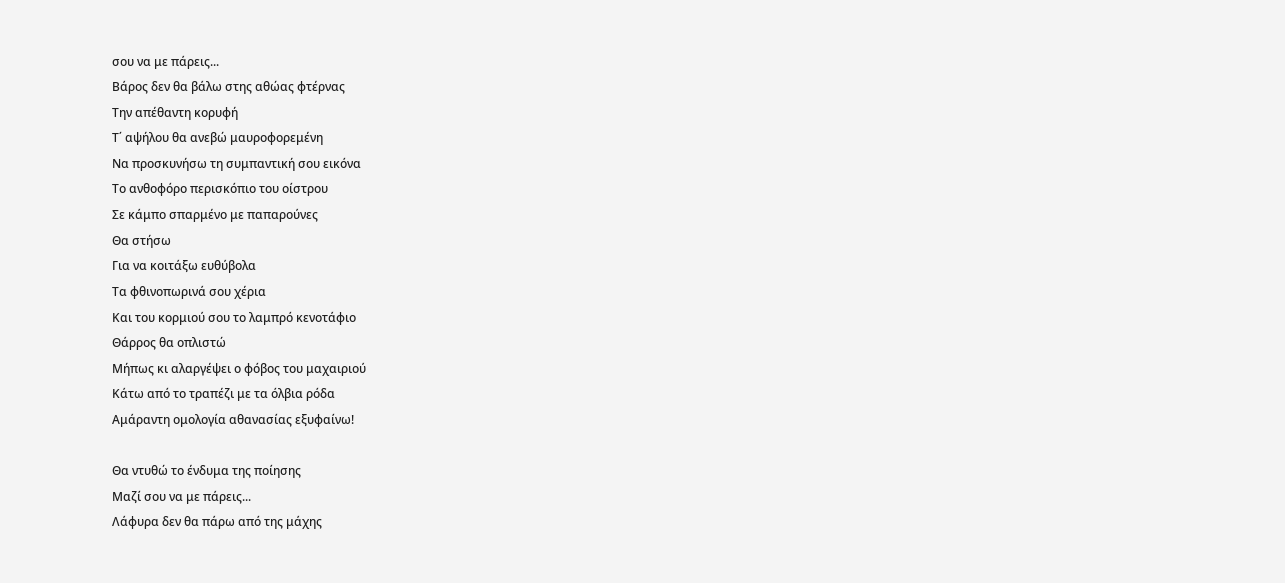σου να με πάρεις...
Βάρος δεν θα βάλω στης αθώας φτέρνας
Την απέθαντη κορυφή
Τ΄ αψήλου θα ανεβώ μαυροφορεμένη
Να προσκυνήσω τη συμπαντική σου εικόνα
Το ανθοφόρο περισκόπιο του οίστρου
Σε κάμπο σπαρμένο με παπαρούνες
Θα στήσω
Για να κοιτάξω ευθύβολα
Τα φθινοπωρινά σου χέρια
Και του κορμιού σου το λαμπρό κενοτάφιο
Θάρρος θα οπλιστώ
Μήπως κι αλαργέψει ο φόβος του μαχαιριού
Κάτω από το τραπέζι με τα όλβια ρόδα
Αμάραντη ομολογία αθανασίας εξυφαίνω!

Θα ντυθώ το ένδυμα της ποίησης
Μαζί σου να με πάρεις...
Λάφυρα δεν θα πάρω από της μάχης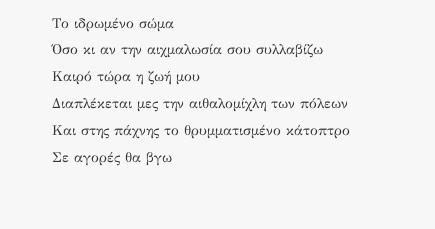Το ιδρωμένο σώμα
Όσο κι αν την αιχμαλωσία σου συλλαβίζω
Καιρό τώρα η ζωή μου
Διαπλέκεται μες την αιθαλομίχλη των πόλεων
Και στης πάχνης το θρυμματισμένο κάτοπτρο
Σε αγορές θα βγω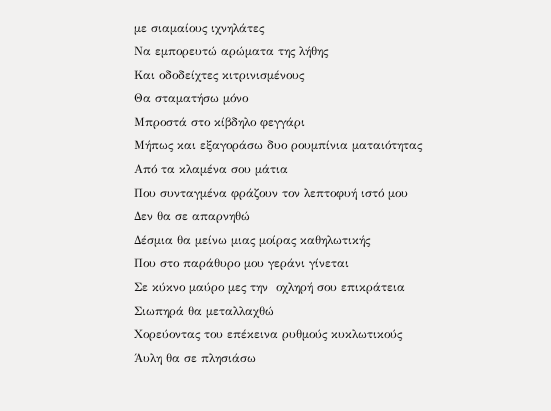με σιαμαίους ιχνηλάτες
Να εμπορευτώ αρώματα της λήθης
Και οδοδείχτες κιτρινισμένους
Θα σταματήσω μόνο
Μπροστά στο κίβδηλο φεγγάρι
Μήπως και εξαγοράσω δυο ρουμπίνια ματαιότητας
Από τα κλαμένα σου μάτια
Που συνταγμένα φράζουν τον λεπτοφυή ιστό μου
Δεν θα σε απαρνηθώ
Δέσμια θα μείνω μιας μοίρας καθηλωτικής
Που στο παράθυρο μου γεράνι γίνεται
Σε κύκνο μαύρο μες την  οχληρή σου επικράτεια
Σιωπηρά θα μεταλλαχθώ
Χορεύοντας του επέκεινα ρυθμούς κυκλωτικούς
Άυλη θα σε πλησιάσω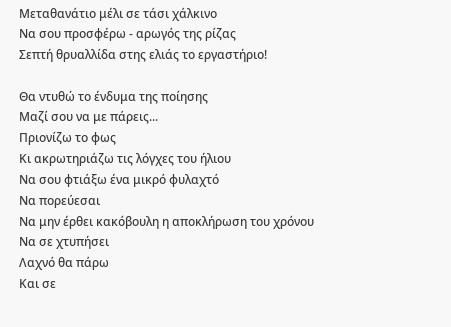Μεταθανάτιο μέλι σε τάσι χάλκινο
Να σου προσφέρω - αρωγός της ρίζας
Σεπτή θρυαλλίδα στης ελιάς το εργαστήριο!

Θα ντυθώ το ένδυμα της ποίησης
Μαζί σου να με πάρεις...
Πριονίζω το φως
Κι ακρωτηριάζω τις λόγχες του ήλιου
Να σου φτιάξω ένα μικρό φυλαχτό
Να πορεύεσαι
Να μην έρθει κακόβουλη η αποκλήρωση του χρόνου
Να σε χτυπήσει
Λαχνό θα πάρω
Και σε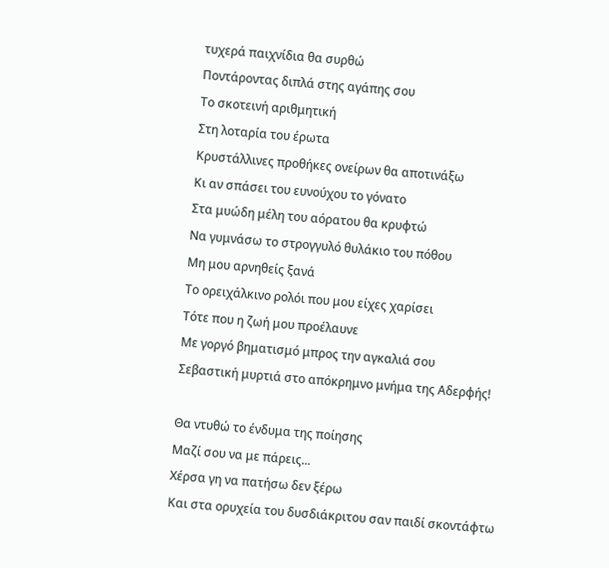τυχερά παιχνίδια θα συρθώ
Ποντάροντας διπλά στης αγάπης σου
Το σκοτεινή αριθμητική
Στη λοταρία του έρωτα
Κρυστάλλινες προθήκες ονείρων θα αποτινάξω
Κι αν σπάσει του ευνούχου το γόνατο
Στα μυώδη μέλη του αόρατου θα κρυφτώ
Να γυμνάσω το στρογγυλό θυλάκιο του πόθου
Μη μου αρνηθείς ξανά
Το ορειχάλκινο ρολόι που μου είχες χαρίσει
Τότε που η ζωή μου προέλαυνε
Με γοργό βηματισμό μπρος την αγκαλιά σου
Σεβαστική μυρτιά στο απόκρημνο μνήμα της Αδερφής!

Θα ντυθώ το ένδυμα της ποίησης
Μαζί σου να με πάρεις...
Χέρσα γη να πατήσω δεν ξέρω
Και στα ορυχεία του δυσδιάκριτου σαν παιδί σκοντάφτω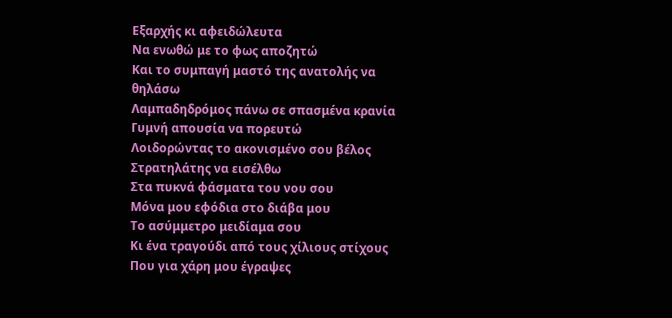Εξαρχής κι αφειδώλευτα
Να ενωθώ με το φως αποζητώ
Και το συμπαγή μαστό της ανατολής να θηλάσω
Λαμπαδηδρόμος πάνω σε σπασμένα κρανία
Γυμνή απουσία να πορευτώ
Λοιδορώντας το ακονισμένο σου βέλος
Στρατηλάτης να εισέλθω
Στα πυκνά φάσματα του νου σου
Μόνα μου εφόδια στο διάβα μου
Το ασύμμετρο μειδίαμα σου
Κι ένα τραγούδι από τους χίλιους στίχους
Που για χάρη μου έγραψες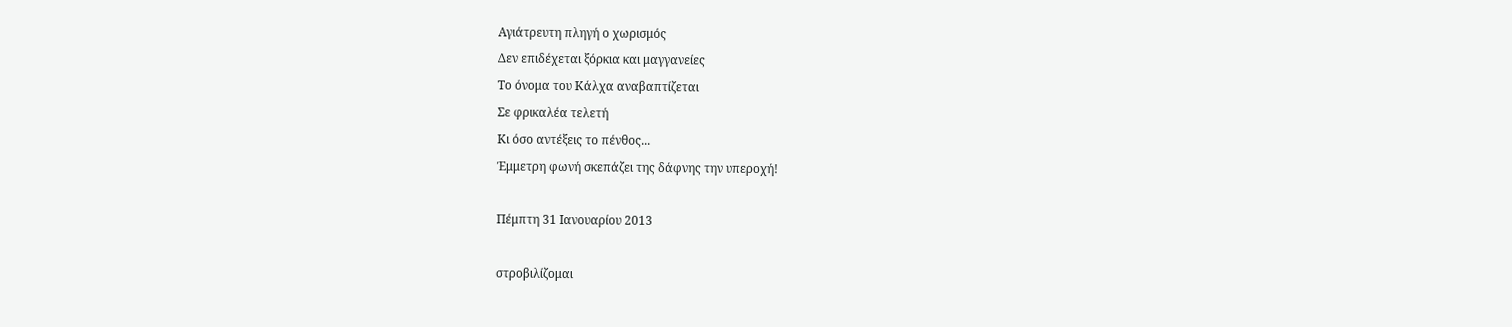Αγιάτρευτη πληγή ο χωρισμός
Δεν επιδέχεται ξόρκια και μαγγανείες
Το όνομα του Κάλχα αναβαπτίζεται
Σε φρικαλέα τελετή
Κι όσο αντέξεις το πένθος...
Έμμετρη φωνή σκεπάζει της δάφνης την υπεροχή!

Πέμπτη 31 Ιανουαρίου 2013

στροβιλίζομαι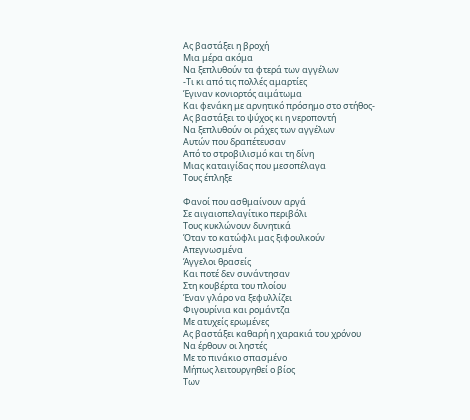Ας βαστάξει η βροχή
Μια μέρα ακόμα
Να ξεπλυθούν τα φτερά των αγγέλων
-Τι κι από τις πολλές αμαρτίες
Έγιναν κονιορτός αιμάτωμα
Και φενάκη με αρνητικό πρόσημο στο στήθος-
Ας βαστάξει το ψύχος κι η νεροποντή
Να ξεπλυθούν οι ράχες των αγγέλων
Αυτών που δραπέτευσαν
Από το στροβιλισμό και τη δίνη
Μιας καταιγίδας που μεσοπέλαγα
Τους έπληξε

Φανοί που ασθμαίνουν αργά
Σε αιγαιοπελαγίτικο περιβόλι
Τους κυκλώνουν δυνητικά
Όταν το κατώφλι μας ξιφουλκούν
Απεγνωσμένα
Άγγελοι θρασείς
Και ποτέ δεν συνάντησαν
Στη κουβέρτα του πλοίου
Έναν γλάρο να ξεφυλλίζει
Φιγουρίνια και ρομάντζα
Με ατυχείς ερωμένες
Ας βαστάξει καθαρή η χαρακιά του χρόνου
Να έρθουν οι ληστές
Με το πινάκιο σπασμένο
Μήπως λειτουργηθεί ο βίος
Των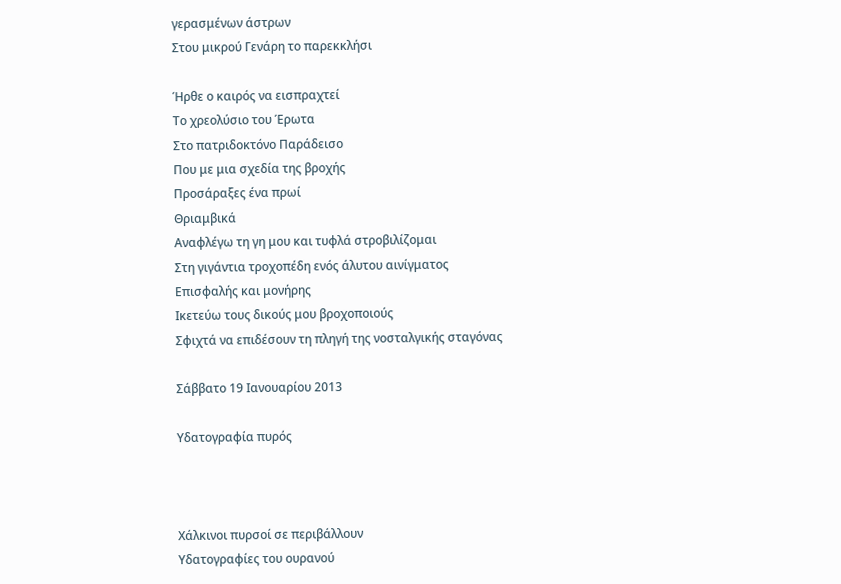γερασμένων άστρων
Στου μικρού Γενάρη το παρεκκλήσι

Ήρθε ο καιρός να εισπραχτεί
Το χρεολύσιο του Έρωτα
Στο πατριδοκτόνο Παράδεισο
Που με μια σχεδία της βροχής
Προσάραξες ένα πρωί
Θριαμβικά
Αναφλέγω τη γη μου και τυφλά στροβιλίζομαι
Στη γιγάντια τροχοπέδη ενός άλυτου αινίγματος
Επισφαλής και μονήρης
Ικετεύω τους δικούς μου βροχοποιούς
Σφιχτά να επιδέσουν τη πληγή της νοσταλγικής σταγόνας

Σάββατο 19 Ιανουαρίου 2013

Υδατογραφία πυρός



Χάλκινοι πυρσοί σε περιβάλλουν
Υδατογραφίες του ουρανού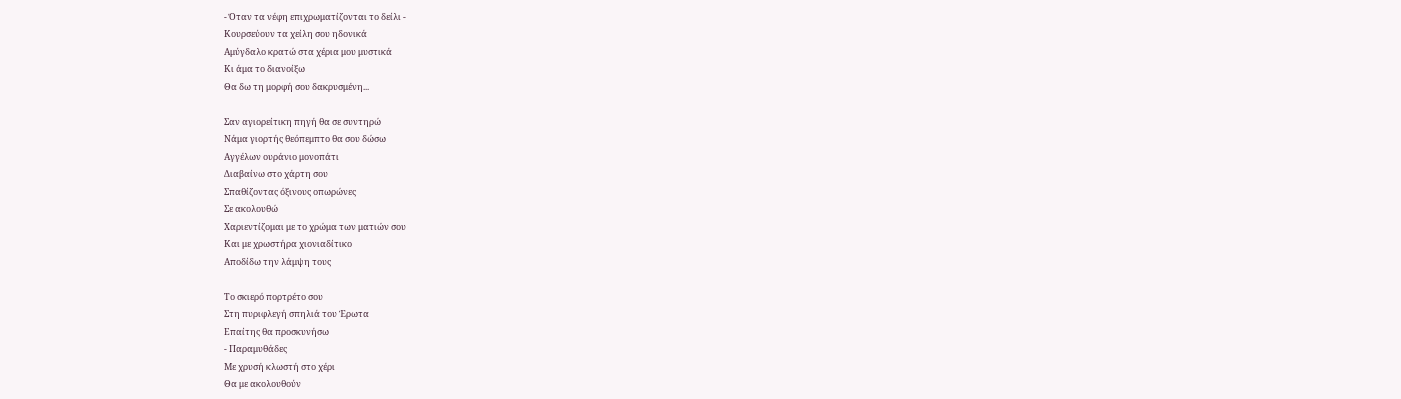- Όταν τα νέφη επιχρωματίζονται το δείλι -
Κουρσεύουν τα χείλη σου ηδονικά
Αμύγδαλο κρατώ στα χέρια μου μυστικά
Κι άμα το διανοίξω
Θα δω τη μορφή σου δακρυσμένη...

Σαν αγιορείτικη πηγή θα σε συντηρώ
Νάμα γιορτής θεόπεμπτο θα σου δώσω
Αγγέλων ουράνιο μονοπάτι
Διαβαίνω στο χάρτη σου
Σπαθίζοντας όξινους οπωρώνες
Σε ακολουθώ
Χαριεντίζομαι με το χρώμα των ματιών σου
Και με χρωστήρα χιονιαδίτικο
Αποδίδω την λάμψη τους

Το σκιερό πορτρέτο σου
Στη πυριφλεγή σπηλιά του Έρωτα
Επαίτης θα προσκυνήσω
- Παραμυθάδες
Με χρυσή κλωστή στο χέρι
Θα με ακολουθούν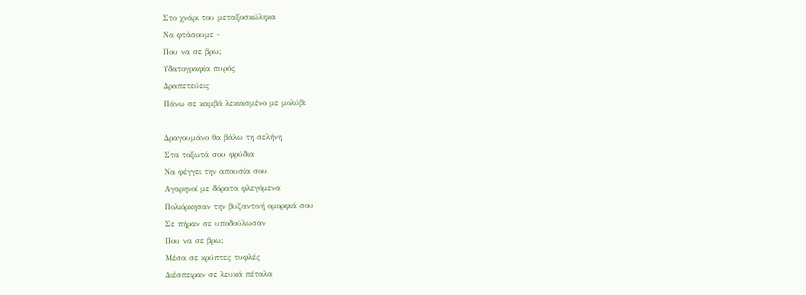Στο χνάρι του μεταξοσκώληκα
Να φτάσουμε -
Που να σε βρω;
Υδατογραφία πυρός
Δραπετεύεις
Πάνω σε καμβά λεκιασμένο με μολύβι

Δραγουμάνο θα βάλω τη σελήνη
Στα τοξωτά σου φρύδια
Να φέγγει την απουσία σου
Αγαρηνοί με δόρατα φλεγόμενα
Πολιόρκησαν την βυζαντινή ομορφιά σου
Σε πήραν σε υποδούλωσαν
Που να σε βρω;
Μέσα σε κρύπτες τυφλές
Διέσπειραν σε λευκά πέταλα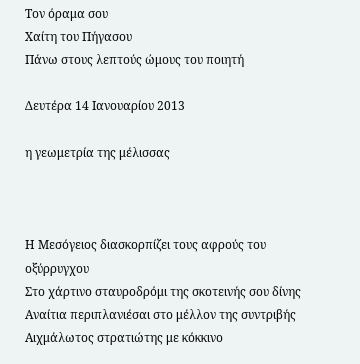Τον όραμα σου
Χαίτη του Πήγασου
Πάνω στους λεπτούς ώμους του ποιητή

Δευτέρα 14 Ιανουαρίου 2013

η γεωμετρία της μέλισσας



Η Μεσόγειος διασκορπίζει τους αφρούς του οξύρρυγχου
Στο χάρτινο σταυροδρόμι της σκοτεινής σου δίνης
Αναίτια περιπλανιέσαι στο μέλλον της συντριβής
Αιχμάλωτος στρατιώτης με κόκκινο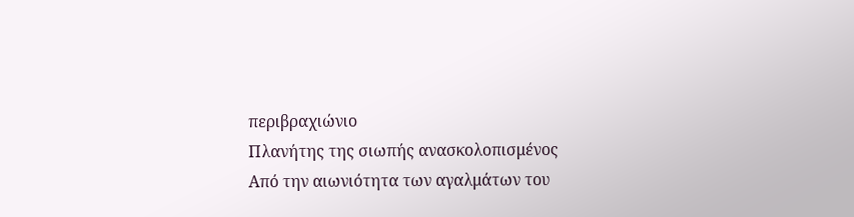περιβραχιώνιο
Πλανήτης της σιωπής ανασκολοπισμένος
Από την αιωνιότητα των αγαλμάτων του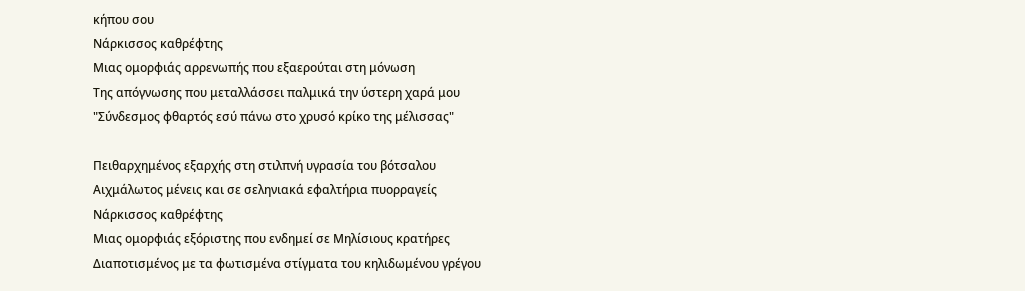κήπου σου
Νάρκισσος καθρέφτης
Μιας ομορφιάς αρρενωπής που εξαερούται στη μόνωση
Της απόγνωσης που μεταλλάσσει παλμικά την ύστερη χαρά μου
"Σύνδεσμος φθαρτός εσύ πάνω στο χρυσό κρίκο της μέλισσας"

Πειθαρχημένος εξαρχής στη στιλπνή υγρασία του βότσαλου
Αιχμάλωτος μένεις και σε σεληνιακά εφαλτήρια πυορραγείς
Νάρκισσος καθρέφτης
Μιας ομορφιάς εξόριστης που ενδημεί σε Μηλίσιους κρατήρες
Διαποτισμένος με τα φωτισμένα στίγματα του κηλιδωμένου γρέγου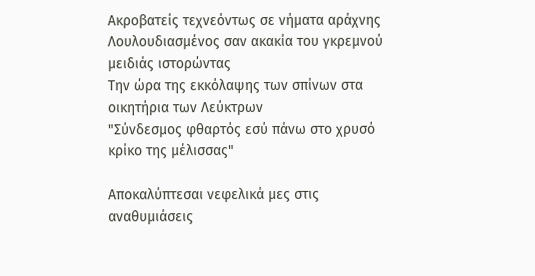Ακροβατείς τεχνεόντως σε νήματα αράχνης
Λουλουδιασμένος σαν ακακία του γκρεμνού μειδιάς ιστορώντας
Την ώρα της εκκόλαψης των σπίνων στα οικητήρια των Λεύκτρων
"Σύνδεσμος φθαρτός εσύ πάνω στο χρυσό κρίκο της μέλισσας"

Αποκαλύπτεσαι νεφελικά μες στις αναθυμιάσεις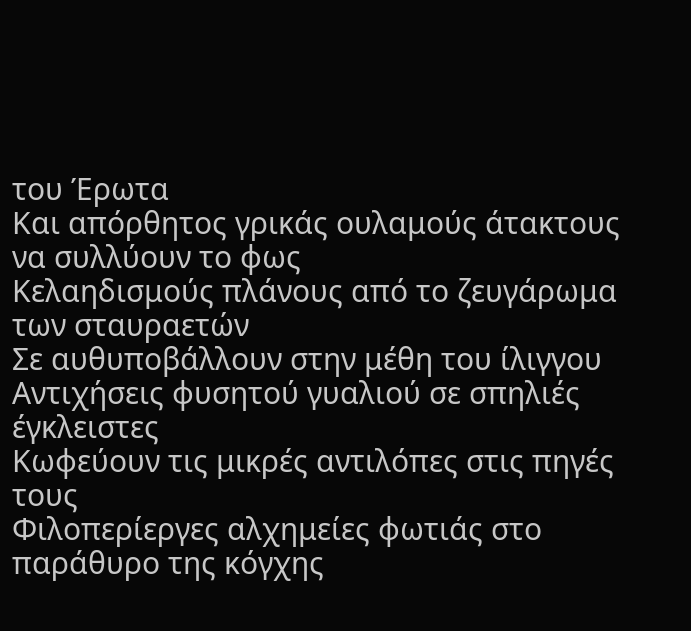του Έρωτα
Και απόρθητος γρικάς ουλαμούς άτακτους να συλλύουν το φως
Κελαηδισμούς πλάνους από το ζευγάρωμα των σταυραετών
Σε αυθυποβάλλουν στην μέθη του ίλιγγου
Αντιχήσεις φυσητού γυαλιού σε σπηλιές έγκλειστες
Κωφεύουν τις μικρές αντιλόπες στις πηγές τους
Φιλοπερίεργες αλχημείες φωτιάς στο παράθυρο της κόγχης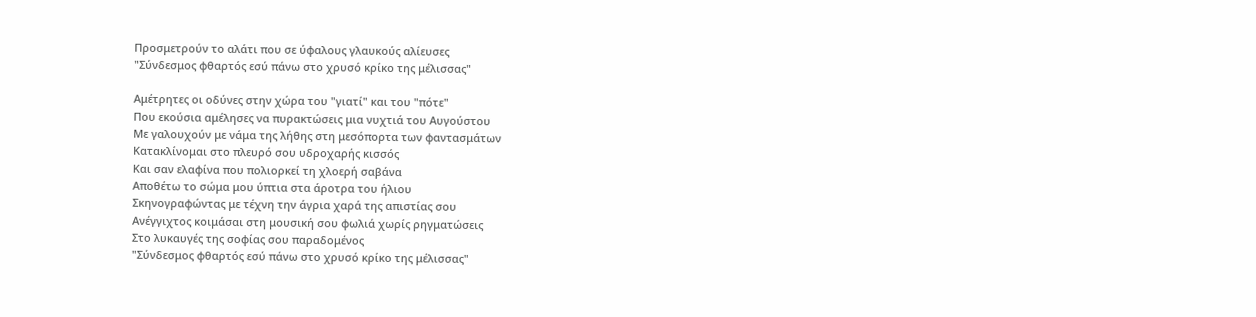Προσμετρούν το αλάτι που σε ύφαλους γλαυκούς αλίευσες
"Σύνδεσμος φθαρτός εσύ πάνω στο χρυσό κρίκο της μέλισσας"

Αμέτρητες οι οδύνες στην χώρα του "γιατί" και του "πότε"
Που εκούσια αμέλησες να πυρακτώσεις μια νυχτιά του Αυγούστου
Με γαλουχούν με νάμα της λήθης στη μεσόπορτα των φαντασμάτων
Κατακλίνομαι στο πλευρό σου υδροχαρής κισσός
Και σαν ελαφίνα που πολιορκεί τη χλοερή σαβάνα
Αποθέτω το σώμα μου ύπτια στα άροτρα του ήλιου
Σκηνογραφώντας με τέχνη την άγρια χαρά της απιστίας σου
Ανέγγιχτος κοιμάσαι στη μουσική σου φωλιά χωρίς ρηγματώσεις
Στο λυκαυγές της σοφίας σου παραδομένος
"Σύνδεσμος φθαρτός εσύ πάνω στο χρυσό κρίκο της μέλισσας"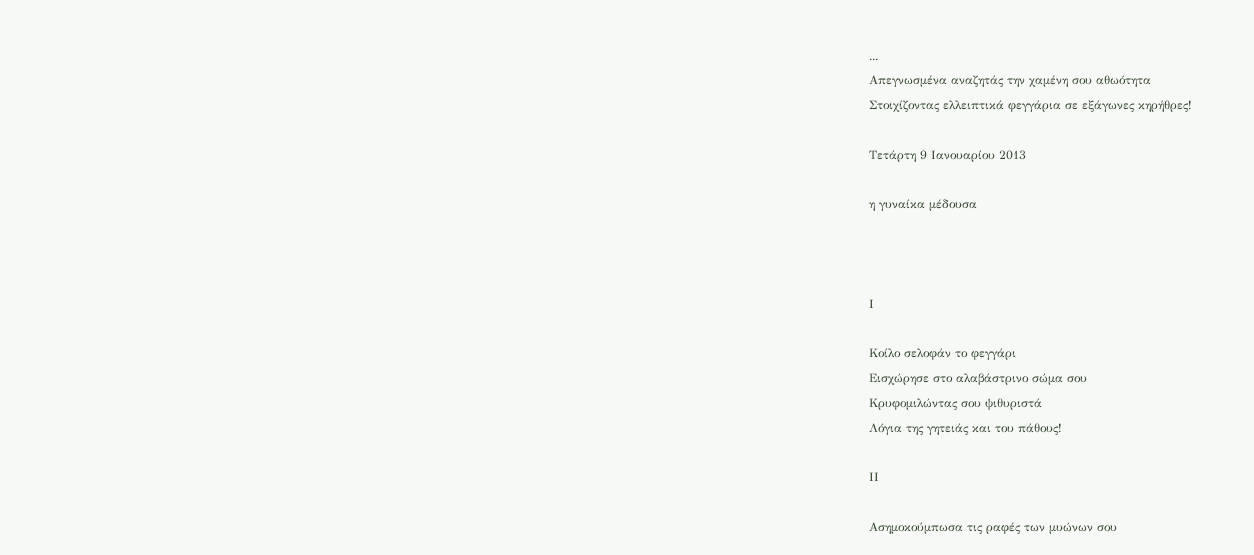...
Απεγνωσμένα αναζητάς την χαμένη σου αθωότητα
Στοιχίζοντας ελλειπτικά φεγγάρια σε εξάγωνες κηρήθρες!

Τετάρτη 9 Ιανουαρίου 2013

η γυναίκα μέδουσα



Ι

Κοίλο σελοφάν το φεγγάρι
Εισχώρησε στο αλαβάστρινο σώμα σου
Κρυφομιλώντας σου ψιθυριστά
Λόγια της γητειάς και του πάθους!

ΙΙ

Ασημοκούμπωσα τις ραφές των μυώνων σου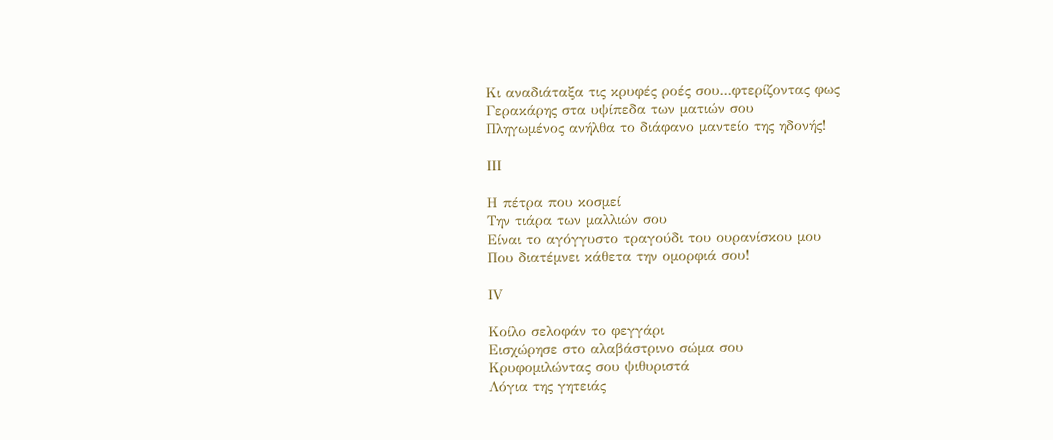Κι αναδιάταξα τις κρυφές ροές σου...φτερίζοντας φως
Γερακάρης στα υψίπεδα των ματιών σου
Πληγωμένος ανήλθα το διάφανο μαντείο της ηδονής!

ΙΙΙ

Η πέτρα που κοσμεί
Την τιάρα των μαλλιών σου
Είναι το αγόγγυστο τραγούδι του ουρανίσκου μου
Που διατέμνει κάθετα την ομορφιά σου!

ΙV

Κοίλο σελοφάν το φεγγάρι
Εισχώρησε στο αλαβάστρινο σώμα σου
Κρυφομιλώντας σου ψιθυριστά
Λόγια της γητειάς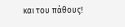και του πάθους!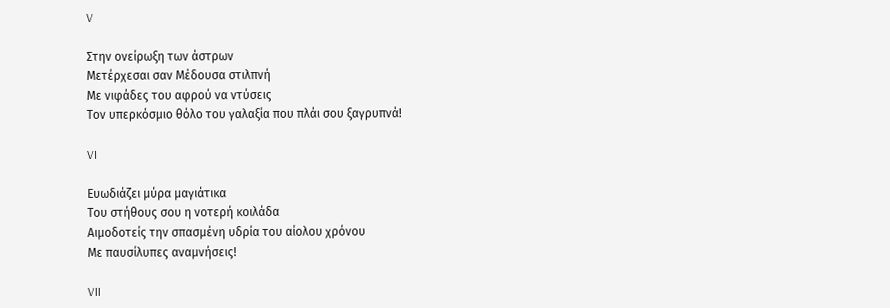V

Στην ονείρωξη των άστρων
Μετέρχεσαι σαν Μέδουσα στιλπνή
Με νιφάδες του αφρού να ντύσεις
Τον υπερκόσμιο θόλο του γαλαξία που πλάι σου ξαγρυπνά!

VI

Ευωδιάζει μύρα μαγιάτικα
Του στήθους σου η νοτερή κοιλάδα
Αιμοδοτείς την σπασμένη υδρία του αίολου χρόνου
Με παυσίλυπες αναμνήσεις!

VII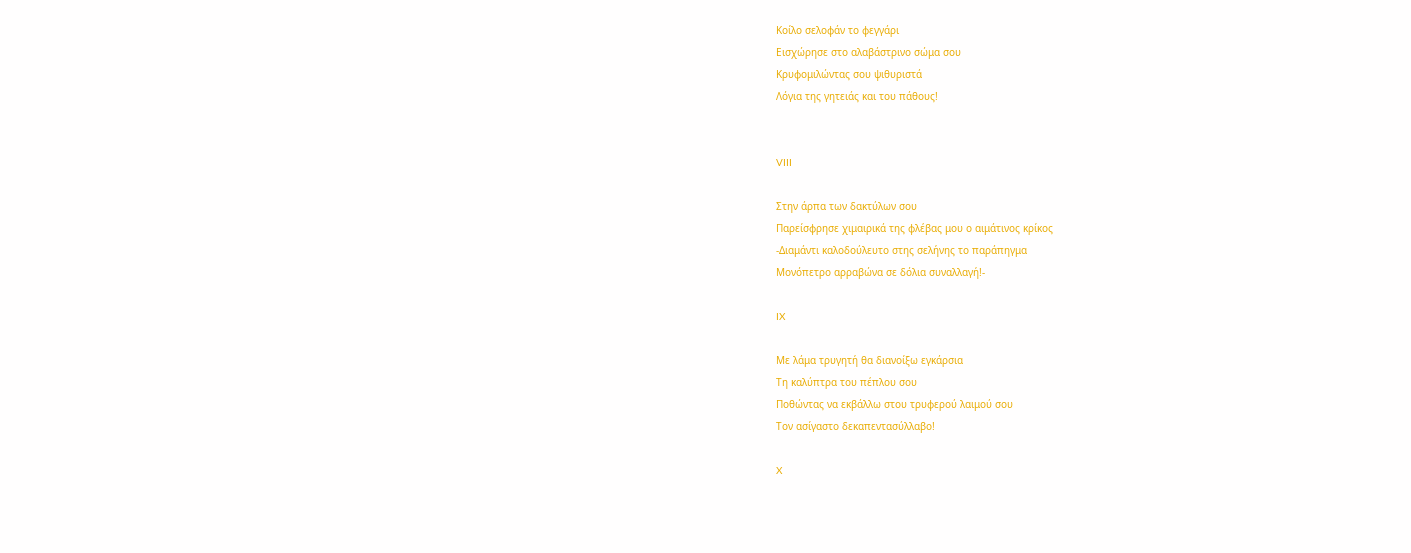Κοίλο σελοφάν το φεγγάρι
Εισχώρησε στο αλαβάστρινο σώμα σου
Κρυφομιλώντας σου ψιθυριστά
Λόγια της γητειάς και του πάθους!


VIII

Στην άρπα των δακτύλων σου
Παρείσφρησε χιμαιρικά της φλέβας μου ο αιμάτινος κρίκος
-Διαμάντι καλοδούλευτο στης σελήνης το παράπηγμα
Μονόπετρο αρραβώνα σε δόλια συναλλαγή!-

IX

Με λάμα τρυγητή θα διανοίξω εγκάρσια
Τη καλύπτρα του πέπλου σου
Ποθώντας να εκβάλλω στου τρυφερού λαιμού σου
Τον ασίγαστο δεκαπεντασύλλαβο!

X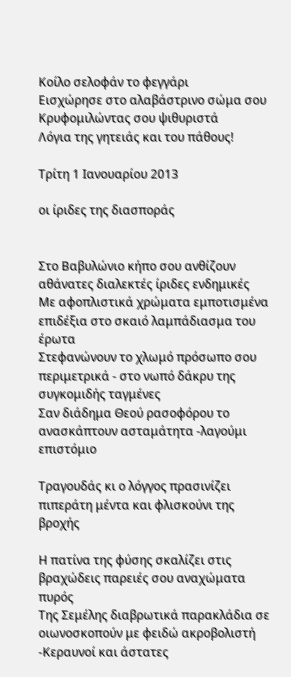Κοίλο σελοφάν το φεγγάρι
Εισχώρησε στο αλαβάστρινο σώμα σου
Κρυφομιλώντας σου ψιθυριστά
Λόγια της γητειάς και του πάθους!

Τρίτη 1 Ιανουαρίου 2013

οι ίριδες της διασποράς


Στο Βαβυλώνιο κήπο σου ανθίζουν αθάνατες διαλεκτές ίριδες ενδημικές
Με αφοπλιστικά χρώματα εμποτισμένα επιδέξια στο σκαιό λαμπάδιασμα του έρωτα
Στεφανώνουν το χλωμό πρόσωπο σου περιμετρικά - στο νωπό δάκρυ της συγκομιδής ταγμένες
Σαν διάδημα Θεού ρασοφόρου το ανασκάπτουν ασταμάτητα -λαγούμι επιστόμιο

Τραγουδάς κι ο λόγγος πρασινίζει πιπεράτη μέντα και φλισκούνι της βροχής

Η πατίνα της φύσης σκαλίζει στις βραχώδεις παρειές σου αναχώματα πυρός
Της Σεμέλης διαβρωτικά παρακλάδια σε οιωνοσκοπούν με φειδώ ακροβολιστή
-Κεραυνοί και άστατες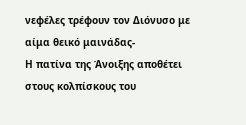νεφέλες τρέφουν τον Διόνυσο με αίμα θεικό μαινάδας-
Η πατίνα της Άνοιξης αποθέτει στους κολπίσκους του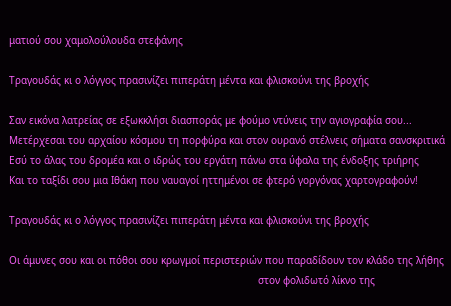ματιού σου χαμολούλουδα στεφάνης

Τραγουδάς κι ο λόγγος πρασινίζει πιπεράτη μέντα και φλισκούνι της βροχής

Σαν εικόνα λατρείας σε εξωκκλήσι διασποράς με φούμο ντύνεις την αγιογραφία σου...
Μετέρχεσαι του αρχαίου κόσμου τη πορφύρα και στον ουρανό στέλνεις σήματα σανσκριτικά
Εσύ το άλας του δρομέα και ο ιδρώς του εργάτη πάνω στα ύφαλα της ένδοξης τριήρης
Και το ταξίδι σου μια Ιθάκη που ναυαγοί ηττημένοι σε φτερό γοργόνας χαρτογραφούν!

Τραγουδάς κι ο λόγγος πρασινίζει πιπεράτη μέντα και φλισκούνι της βροχής

Οι άμυνες σου και οι πόθοι σου κρωγμοί περιστεριών που παραδίδουν τον κλάδο της λήθης
                                                                                   στον φολιδωτό λίκνο της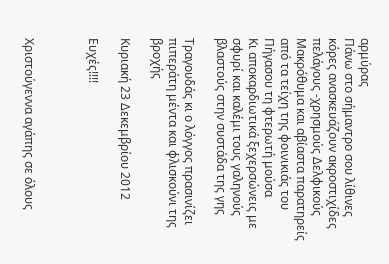αρμύρας
Πάνω στο σήμαντρο σου λίθινες κόρες ανασκευάζουν ακροστιχίδες πελάγους -χρησμούς Δελφικούς
Μακρόθυμα και αβίαστα παρατηρείς από τα τείχη της φοινικιάς του Πήγασου τη φτερωτή μούσα
Κι αποκαρδιωτικά ξεχερσώνεις με σφυρί και καλέμι τους γαληνούς βλαστούς στην συστάδα της γης

Τραγουδάς κι ο λόγγος πρασινίζει πιπεράτη μέντα και φλισκούνι της βροχής

Κυριακή 23 Δεκεμβρίου 2012

Ευχές!!!!



Χριστούγεννα αγάπης σε όλους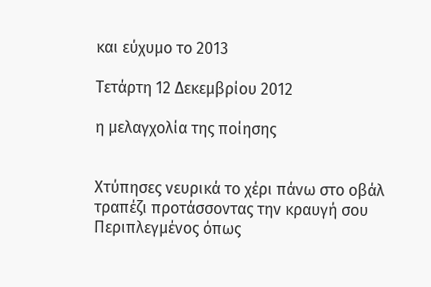και εύχυμο το 2013

Τετάρτη 12 Δεκεμβρίου 2012

η μελαγχολία της ποίησης


Χτύπησες νευρικά το χέρι πάνω στο οβάλ τραπέζι προτάσσοντας την κραυγή σου
Περιπλεγμένος όπως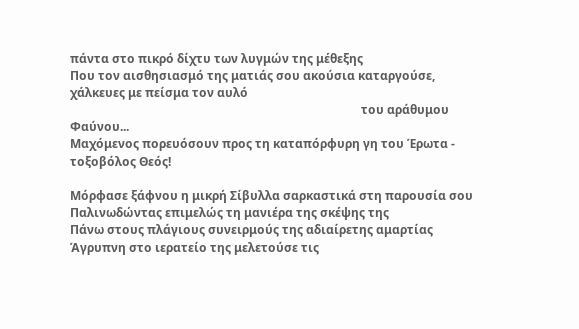πάντα στο πικρό δίχτυ των λυγμών της μέθεξης
Που τον αισθησιασμό της ματιάς σου ακούσια καταργούσε, χάλκευες με πείσμα τον αυλό
                                                                                                 του αράθυμου Φαύνου...
Μαχόμενος πορευόσουν προς τη καταπόρφυρη γη του Έρωτα - τοξοβόλος Θεός!

Mόρφασε ξάφνου η μικρή Σίβυλλα σαρκαστικά στη παρουσία σου
Παλινωδώντας επιμελώς τη μανιέρα της σκέψης της
Πάνω στους πλάγιους συνειρμούς της αδιαίρετης αμαρτίας
Άγρυπνη στο ιερατείο της μελετούσε τις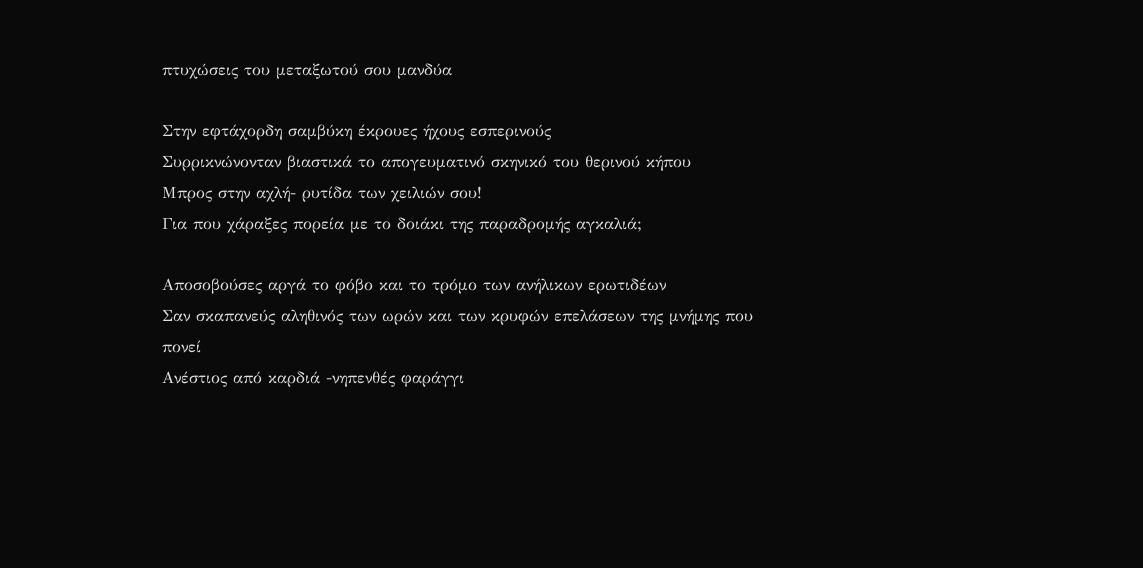πτυχώσεις του μεταξωτού σου μανδύα

Στην εφτάχορδη σαμβύκη έκρουες ήχους εσπερινούς
Συρρικνώνονταν βιαστικά το απογευματινό σκηνικό του θερινού κήπου
Μπρος στην αχλή- ρυτίδα των χειλιών σου!
Για που χάραξες πορεία με το δοιάκι της παραδρομής αγκαλιά;

Αποσοβούσες αργά το φόβο και το τρόμο των ανήλικων ερωτιδέων
Σαν σκαπανεύς αληθινός των ωρών και των κρυφών επελάσεων της μνήμης που πονεί
Ανέστιος από καρδιά -νηπενθές φαράγγι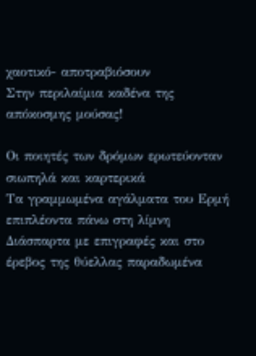χαοτικό- αποτραβιόσουν
Στην περιλαίμια καδένα της απόκοσμης μούσας!

Οι ποιητές των δρόμων ερωτεύονταν σιωπηλά και καρτερικά
Τα γραμμωμένα αγάλματα του Ερμή επιπλέοντα πάνω στη λίμνη
Διάσπαρτα με επιγραφές και στο έρεβος της θύελλας παραδωμένα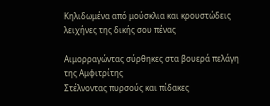Κηλιδωμένα από μούσκλια και κρουστώδεις λειχήνες της δικής σου πένας

Αιμορραγώντας σύρθηκες στα βουερά πελάγη της Αμφιτρίτης
Στέλνοντας πυρσούς και πίδακες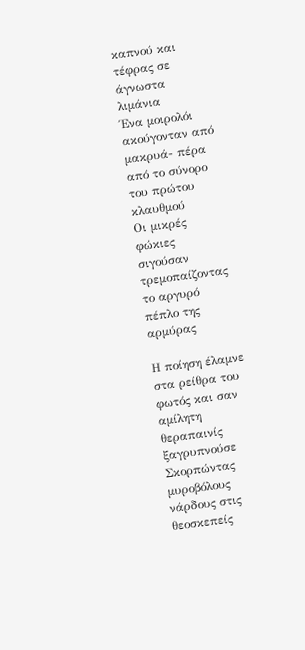καπνού και τέφρας σε άγνωστα λιμάνια
Ένα μοιρολόι ακούγονταν από μακρυά- πέρα από το σύνορο του πρώτου κλαυθμού
Οι μικρές φώκιες σιγούσαν τρεμοπαίζοντας το αργυρό πέπλο της αρμύρας

Η ποίηση έλαμνε στα ρείθρα του φωτός και σαν αμίλητη θεραπαινίς ξαγρυπνούσε
Σκορπώντας μυροβόλους νάρδους στις θεοσκεπείς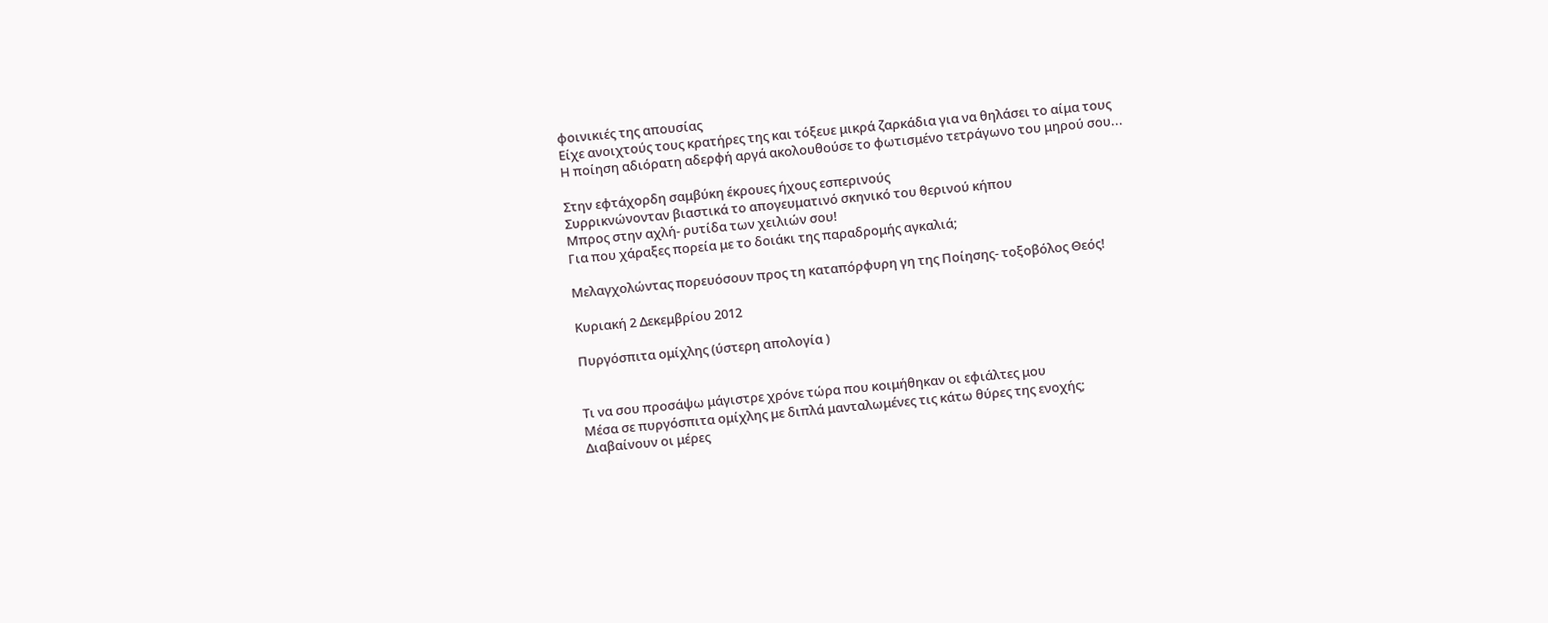φοινικιές της απουσίας
Είχε ανοιχτούς τους κρατήρες της και τόξευε μικρά ζαρκάδια για να θηλάσει το αίμα τους
Η ποίηση αδιόρατη αδερφή αργά ακολουθούσε το φωτισμένο τετράγωνο του μηρού σου...

Στην εφτάχορδη σαμβύκη έκρουες ήχους εσπερινούς
Συρρικνώνονταν βιαστικά το απογευματινό σκηνικό του θερινού κήπου
Μπρος στην αχλή- ρυτίδα των χειλιών σου!
Για που χάραξες πορεία με το δοιάκι της παραδρομής αγκαλιά;

Μελαγχολώντας πορευόσουν προς τη καταπόρφυρη γη της Ποίησης- τοξοβόλος Θεός!

Κυριακή 2 Δεκεμβρίου 2012

Πυργόσπιτα ομίχλης (ύστερη απολογία )


Τι να σου προσάψω μάγιστρε χρόνε τώρα που κοιμήθηκαν οι εφιάλτες μου
Μέσα σε πυργόσπιτα ομίχλης με διπλά μανταλωμένες τις κάτω θύρες της ενοχής;
Διαβαίνουν οι μέρες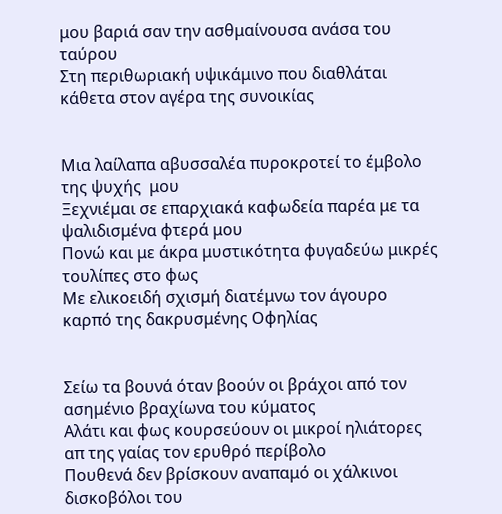μου βαριά σαν την ασθμαίνουσα ανάσα του ταύρου
Στη περιθωριακή υψικάμινο που διαθλάται κάθετα στον αγέρα της συνοικίας


Μια λαίλαπα αβυσσαλέα πυροκροτεί το έμβολο της ψυχής  μου
Ξεχνιέμαι σε επαρχιακά καφωδεία παρέα με τα ψαλιδισμένα φτερά μου
Πονώ και με άκρα μυστικότητα φυγαδεύω μικρές τουλίπες στο φως
Με ελικοειδή σχισμή διατέμνω τον άγουρο καρπό της δακρυσμένης Οφηλίας


Σείω τα βουνά όταν βοούν οι βράχοι από τον ασημένιο βραχίωνα του κύματος
Αλάτι και φως κουρσεύουν οι μικροί ηλιάτορες απ της γαίας τον ερυθρό περίβολο
Πουθενά δεν βρίσκουν αναπαμό οι χάλκινοι δισκοβόλοι του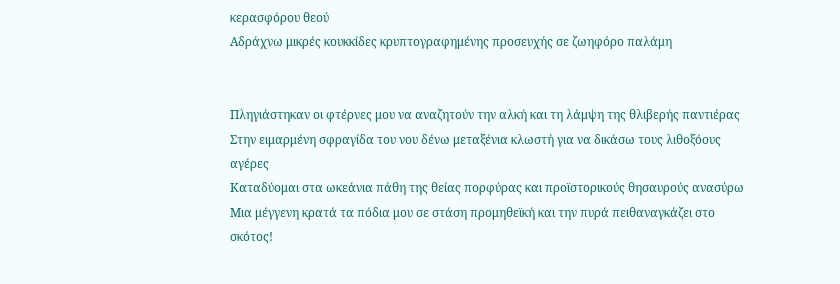κερασφόρου θεού
Αδράχνω μικρές κουκκίδες κρυπτογραφημένης προσευχής σε ζωηφόρο παλάμη


Πληγιάστηκαν οι φτέρνες μου να αναζητούν την αλκή και τη λάμψη της θλιβερής παντιέρας
Στην ειμαρμένη σφραγίδα του νου δένω μεταξένια κλωστή για να δικάσω τους λιθοξόους
αγέρες
Καταδύομαι στα ωκεάνια πάθη της θείας πορφύρας και προϊστορικούς θησαυρούς ανασύρω
Μια μέγγενη κρατά τα πόδια μου σε στάση προμηθεϊκή και την πυρά πειθαναγκάζει στο σκότος!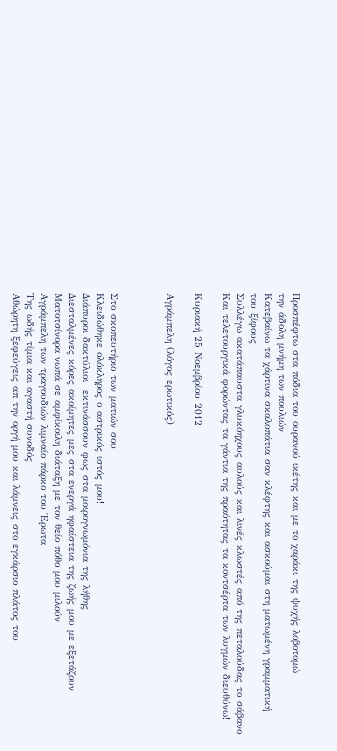Προσπέφτω στα πόδια του ουρανού ικέτης και με το χαράκι της ψυχής λοβοτομώ
την άδολη μνήμη των πουλιών
Κατεβαίνω τα χάρτινα σκαλοπάτια σαν κλέφτης και ασκούμαι στη ματωμένη γραμματική
του ξίφους
Συλλέγω ακατάπαυστα γλυκόηχους αυλούς και λινές κλωστές από της πεταλούδας το σάβανο
Και τελετουργικά φορώντας τα γάντια της πραότητας τα κοντσέρτα των λυγμών διευθύνω!

Κυριακή 25 Νοεμβρίου 2012

Αγράμπελη (λόγος ερωτικός)



Στο σκοπευτήριο των ματιών σου
Κλειδώθηκε ολόκληρος ο αστρικός ιστός μου!
Διάπυροι δακτύλιοι  εκτινάσσουν φως στα μοιρογνωμόνια της λήθης
Διεσταλμένες κόρες ακοίμητες μες στα ενεργά ηφαίστεια της ζωής μου με εξετάζουν
Ματοτσίνορα νωπά σε αμφίκοιλη διάταξη με τον θείο πόθο μου μιλούν
Αγράμπελη των τραγουδιών λιμναίο πάρκο του Έρωτα
Της ωδής τίμια και αγαστή συνοδός
Αθώρητη ξεφεύγεις απ την οργή μου και λάμνεις στο εγκάρσιο πλάτος του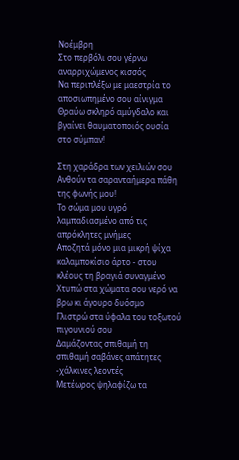Νοέμβρη
Στο περβόλι σου γέρνω αναρριχώμενος κισσός
Να περιπλέξω με μαεστρία το αποσιωπημένο σου αίνιγμα
Θραύω σκληρό αμύγδαλο και βγαίνει θαυματοποιός ουσία στο σύμπαν!

Στη χαράδρα των χειλιών σου
Ανθούν τα σαρανταήμερα πάθη της φωνής μου!
Το σώμα μου υγρό λαμπαδιασμένο από τις απρόκλητες μνήμες
Αποζητά μόνο μια μικρή ψίχα καλαμποκίσιο άρτο - στου κλέους τη βραγιά συναγμένο
Χτυπώ στα χώματα σου νερό να βρω κι άγουρο δυόσμο
Γλιστρώ στα ύφαλα του τοξωτού πιγουνιού σου
Δαμάζοντας σπιθαμή τη σπιθαμή σαβάνες απάτητες -χάλκινες λεοντές
Μετέωρος ψηλαφίζω τα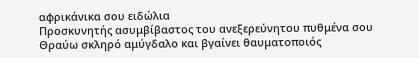αφρικάνικα σου ειδώλια
Προσκυνητής ασυμβίβαστος του ανεξερεύνητου πυθμένα σου
Θραύω σκληρό αμύγδαλο και βγαίνει θαυματοποιός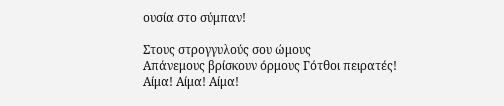ουσία στο σύμπαν!

Στους στρογγυλούς σου ώμους
Απάνεμους βρίσκουν όρμους Γότθοι πειρατές!
Αίμα! Αίμα! Αίμα!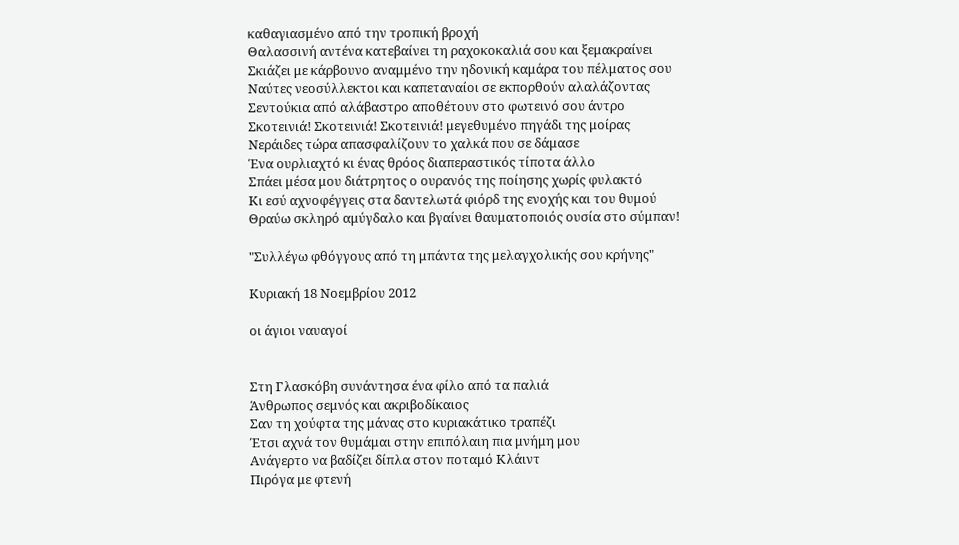καθαγιασμένο από την τροπική βροχή
Θαλασσινή αντένα κατεβαίνει τη ραχοκοκαλιά σου και ξεμακραίνει
Σκιάζει με κάρβουνο αναμμένο την ηδονική καμάρα του πέλματος σου
Ναύτες νεοσύλλεκτοι και καπεταναίοι σε εκπορθούν αλαλάζοντας
Σεντούκια από αλάβαστρο αποθέτουν στο φωτεινό σου άντρο
Σκοτεινιά! Σκοτεινιά! Σκοτεινιά! μεγεθυμένο πηγάδι της μοίρας
Νεράιδες τώρα απασφαλίζουν το χαλκά που σε δάμασε
Ένα ουρλιαχτό κι ένας θρόος διαπεραστικός τίποτα άλλο
Σπάει μέσα μου διάτρητος ο ουρανός της ποίησης χωρίς φυλακτό
Κι εσύ αχνοφέγγεις στα δαντελωτά φιόρδ της ενοχής και του θυμού
Θραύω σκληρό αμύγδαλο και βγαίνει θαυματοποιός ουσία στο σύμπαν!

"Συλλέγω φθόγγους από τη μπάντα της μελαγχολικής σου κρήνης"

Κυριακή 18 Νοεμβρίου 2012

οι άγιοι ναυαγοί


Στη Γλασκόβη συνάντησα ένα φίλο από τα παλιά
Άνθρωπος σεμνός και ακριβοδίκαιος
Σαν τη χούφτα της μάνας στο κυριακάτικο τραπέζι
Έτσι αχνά τον θυμάμαι στην επιπόλαιη πια μνήμη μου
Ανάγερτο να βαδίζει δίπλα στον ποταμό Κλάιντ
Πιρόγα με φτενή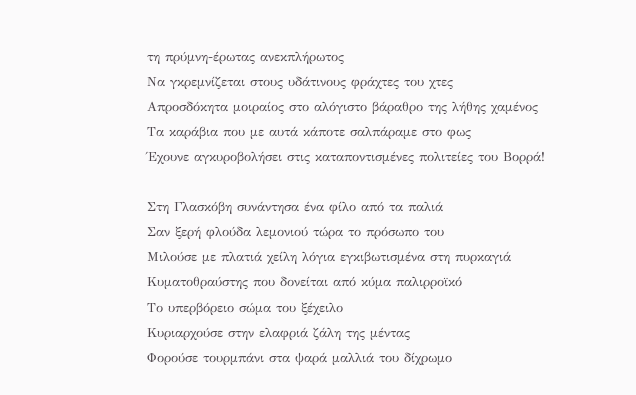τη πρύμνη-έρωτας ανεκπλήρωτος
Να γκρεμνίζεται στους υδάτινους φράχτες του χτες
Απροσδόκητα μοιραίος στο αλόγιστο βάραθρο της λήθης χαμένος
Τα καράβια που με αυτά κάποτε σαλπάραμε στο φως
Έχουνε αγκυροβολήσει στις καταποντισμένες πολιτείες του Βορρά!

Στη Γλασκόβη συνάντησα ένα φίλο από τα παλιά
Σαν ξερή φλούδα λεμονιού τώρα το πρόσωπο του
Μιλούσε με πλατιά χείλη λόγια εγκιβωτισμένα στη πυρκαγιά
Κυματοθραύστης που δονείται από κύμα παλιρροϊκό
Το υπερβόρειο σώμα του ξέχειλο
Κυριαρχούσε στην ελαφριά ζάλη της μέντας
Φορούσε τουρμπάνι στα ψαρά μαλλιά του δίχρωμο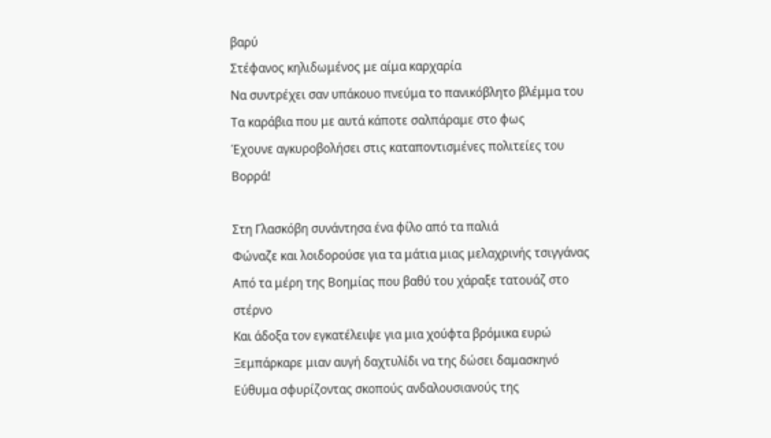βαρύ
Στέφανος κηλιδωμένος με αίμα καρχαρία
Να συντρέχει σαν υπάκουο πνεύμα το πανικόβλητο βλέμμα του
Τα καράβια που με αυτά κάποτε σαλπάραμε στο φως
Έχουνε αγκυροβολήσει στις καταποντισμένες πολιτείες του Βορρά!

Στη Γλασκόβη συνάντησα ένα φίλο από τα παλιά
Φώναζε και λοιδορούσε για τα μάτια μιας μελαχρινής τσιγγάνας
Από τα μέρη της Βοημίας που βαθύ του χάραξε τατουάζ στο στέρνο
Και άδοξα τον εγκατέλειψε για μια χούφτα βρόμικα ευρώ
Ξεμπάρκαρε μιαν αυγή δαχτυλίδι να της δώσει δαμασκηνό
Εύθυμα σφυρίζοντας σκοπούς ανδαλουσιανούς της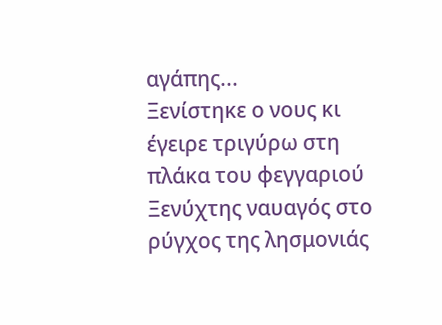αγάπης...
Ξενίστηκε ο νους κι έγειρε τριγύρω στη πλάκα του φεγγαριού
Ξενύχτης ναυαγός στο ρύγχος της λησμονιάς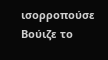ισορροπούσε
Βούιζε το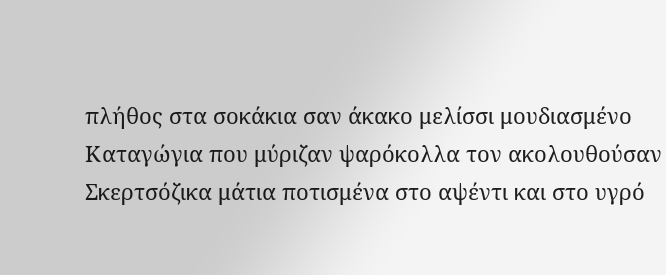πλήθος στα σοκάκια σαν άκακο μελίσσι μουδιασμένο
Καταγώγια που μύριζαν ψαρόκολλα τον ακολουθούσαν
Σκερτσόζικα μάτια ποτισμένα στο αψέντι και στο υγρό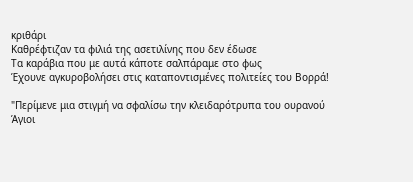κριθάρι
Καθρέφτιζαν τα φιλιά της ασετιλίνης που δεν έδωσε
Τα καράβια που με αυτά κάποτε σαλπάραμε στο φως
Έχουνε αγκυροβολήσει στις καταποντισμένες πολιτείες του Βορρά!

"Περίμενε μια στιγμή να σφαλίσω την κλειδαρότρυπα του ουρανού
Άγιοι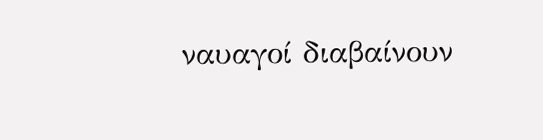ναυαγοί διαβαίνουν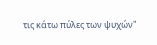τις κάτω πύλες των ψυχών"